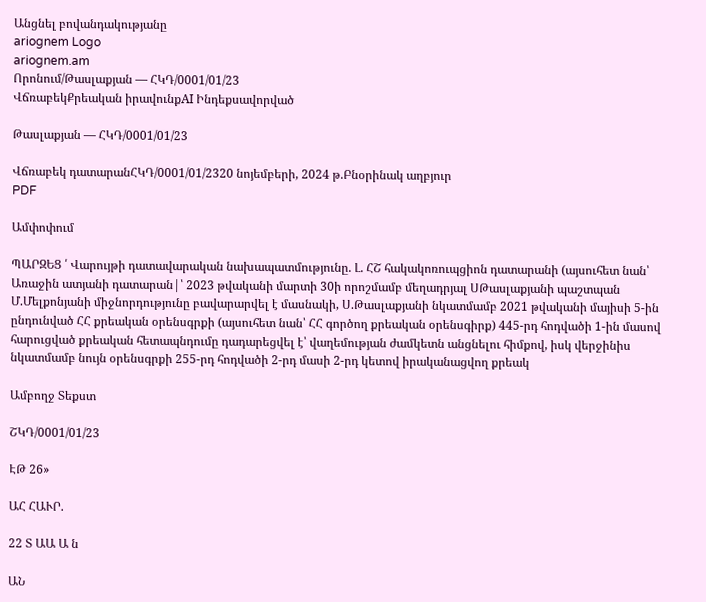Անցնել բովանդակությանը
ariognem Logo
ariognem.am
Որոնում/Թասլաքյան — ՀԿԴ/0001/01/23
ՎճռաբեկՔրեական իրավունքAI Ինդեքսավորված

Թասլաքյան — ՀԿԴ/0001/01/23

Վճռաբեկ դատարանՀԿԴ/0001/01/2320 նոյեմբերի, 2024 թ.Բնօրինակ աղբյուր
PDF

Ամփոփում

ՊԱՐԶԵՑ ՛ Վարույթի դատավարական նախապատմությունը. Լ. ՀՇ հակակոռուպցիոն դատարանի (այսուհետ նան՝ Առաջին ատյանի դատարան|՝ 2023 թվականի մարտի 30ի որոշմամբ մեղադրյալ ՍԹասլաքյանի պաշտպան Մ.Մելքոնյանի միջնորդությունը բավարարվել է մասնակի, Ս.Թասլաքյանի նկատմամբ 2021 թվականի մայիսի 5-ին ընդունված ՀՀ քրեական օրենսգրքի (այսուհետ նան՝ ՀՀ գործող քրեական օրենսգիրք) 445-րդ հոդվածի 1-ին մասով հարուցված քրեական հետապնդումը դադարեցվել է՝ վաղեմության ժամկետն անցնելու հիմքով, իսկ վերջինիս նկատմամբ նույն օրենսգրքի 255-րդ հոդվածի 2-րդ մասի 2-րդ կետով իրականացվող քրեակ

Ամբողջ Տեքստ

ՇԿԴ/0001/01/23

ԷԹ 26»

ԱՀ ՀԱՒՐ.

22 Տ ԱԱ Ա ն

ԱՆ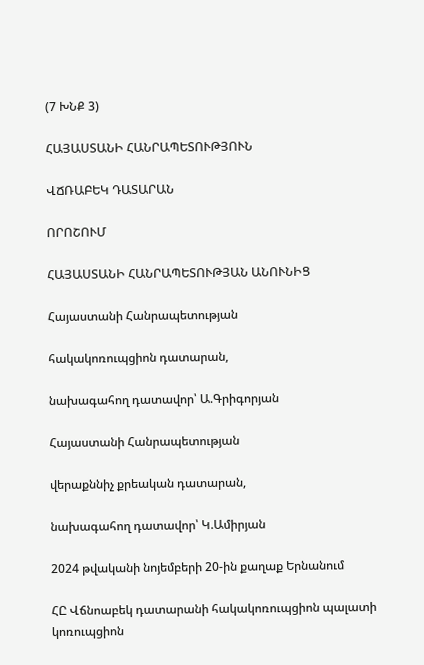(7 ԽՆՔ 3)

ՀԱՅԱՍՏԱՆԻ ՀԱՆՐԱՊԵՏՈՒԹՅՈՒՆ

ՎՃՌԱԲԵԿ ԴԱՏԱՐԱՆ

ՈՐՈՇՈՒՄ

ՀԱՅԱՍՏԱՆԻ ՀԱՆՐԱՊԵՏՈՒԹՅԱՆ ԱՆՈՒՆԻՑ

Հայաստանի Հանրապետության

հակակոռուպցիոն դատարան,

նախագահող դատավոր՝ Ա.Գրիգորյան

Հայաստանի Հանրապետության

վերաքննիչ քրեական դատարան,

նախագահող դատավոր՝ Կ.Ամիրյան

2024 թվականի նոյեմբերի 20-ին քաղաք Երնանում

ՀԸ Վճնոաբեկ դատարանի հակակոռուպցիոն պալատի կոռուպցիոն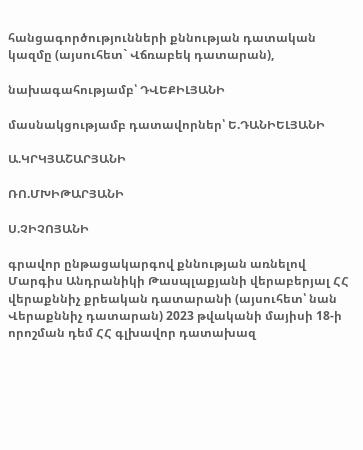հանցագործությունների քննության դատական կազմը (այսուհետ` Վճռաբեկ դատարան),

նախագահությամբ՝ ԴՎԵՔԻԼՅԱՆԻ

մասնակցությամբ դատավորներ՝ Ե.ԴԱՆԻԵԼՅԱՆԻ

Ա.ԿՐԿՅԱՇԱՐՅԱՆԻ

ՌՈ.ՄԽԻԹԱՐՅԱՆԻ

Ս.ՉԻՉՈՅԱՆԻ

գրավոր ընթացակարգով քննության առնելով Մարգիս Անդրանիկի Թասպլաքյանի վերաբերյալ ՀՀ վերաքննիչ քրեական դատարանի (այսուհետ՝ նան Վերաքննիչ դատարան) 2023 թվականի մայիսի 18-ի որոշման դեմ ՀՀ գլխավոր դատախազ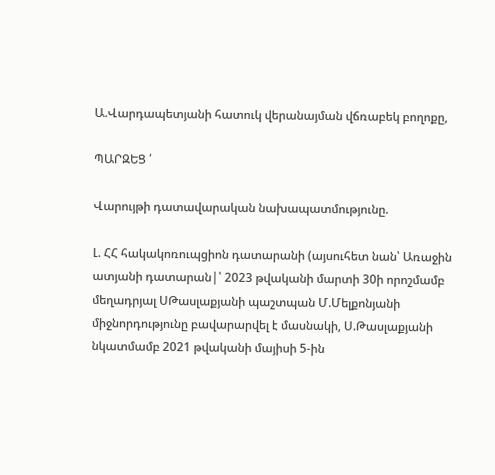Ա.Վարդապետյանի հատուկ վերանայման վճռաբեկ բողոքը,

ՊԱՐԶԵՑ ՛

Վարույթի դատավարական նախապատմությունը.

Լ. ՀՀ հակակոռուպցիոն դատարանի (այսուհետ նան՝ Առաջին ատյանի դատարան|՝ 2023 թվականի մարտի 30ի որոշմամբ մեղադրյալ ՍԹասլաքյանի պաշտպան Մ.Մելքոնյանի միջնորդությունը բավարարվել է մասնակի, Ս.Թասլաքյանի նկատմամբ 2021 թվականի մայիսի 5-ին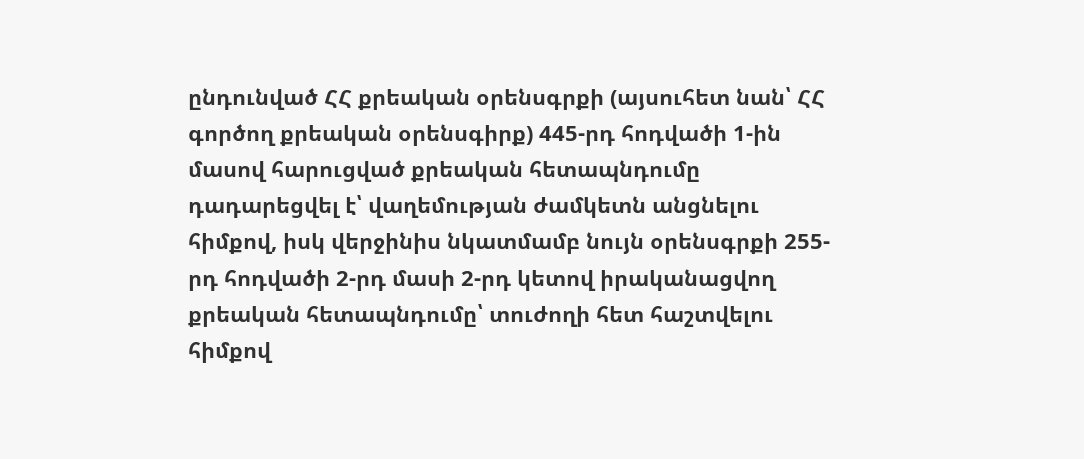ընդունված ՀՀ քրեական օրենսգրքի (այսուհետ նան՝ ՀՀ գործող քրեական օրենսգիրք) 445-րդ հոդվածի 1-ին մասով հարուցված քրեական հետապնդումը դադարեցվել է՝ վաղեմության ժամկետն անցնելու հիմքով, իսկ վերջինիս նկատմամբ նույն օրենսգրքի 255-րդ հոդվածի 2-րդ մասի 2-րդ կետով իրականացվող քրեական հետապնդումը՝ տուժողի հետ հաշտվելու հիմքով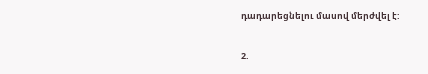դադարեցնելու մասով մերժվել է:

2.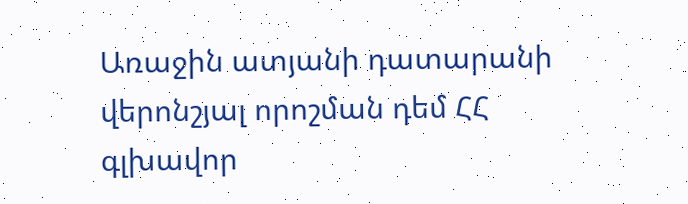Առաջին ատյանի դատարանի վերոնշյալ որոշման դեմ ՀՀ գլխավոր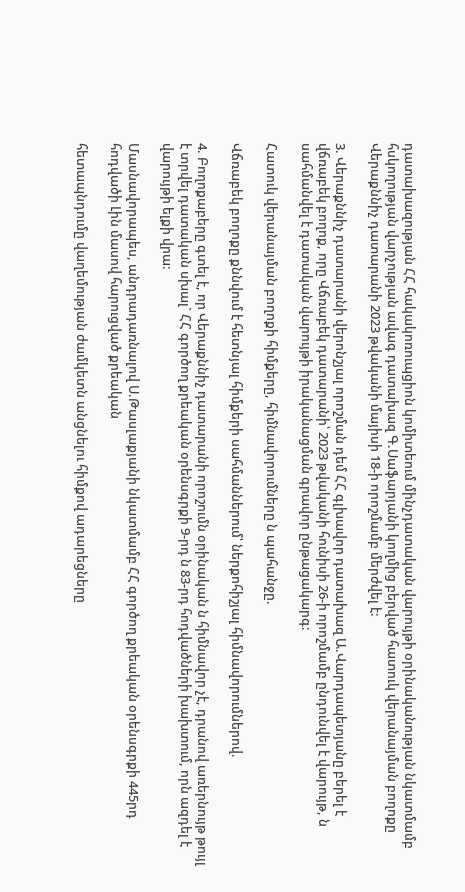դատախազության ՀՀ հակակոռուպցիոն կոմիտեում մինչդատական վարույթի օրինականության նկատմամբ հսկողության վարչության ավագ դատախազ Գ.Սաֆարյանի կողմից բերված հատուկ վերանայման բողոքը Վերաքննիչ դատարանի 2023 թվականի մայիսի 18-ի որոշմամբ մերժվել է:

3. Վերաքննիչ դատարանի վերոնշյալ որոշման դեմ ՀՀ գլխավոր դատախազ Ա.Վարդապետյանը բերել է վճռաբեկ բողոք, որը Վճռաբեկ դատարանի՝ 2023 թվականի հունիսի 26-ի որոշմամբ ընդունվել է վարույթ, ն սահմանվել է դատական վարույթի իրականացման գրավոր ընթացակարգ:

Հատուկ վերանայման բողոքի հիմքերը, հիմնավորումները ն պահանջը.

Վճռաբեկ բողոքը քննվում է հետնյալ հիմքերի սահմաններում՝ ներքոհիշյալ հիմնավորումներով.

4. Բողոքաբերը գտել է, որ Վերաքննիչ դատարանի որոշումն օրինական ն հիմնավոր չէ, դրանով առերնույթ թույլ է տրվել դատական սխալ` ՀՀ գործող քրեական օրենսգրքի 9-րդ ն 83-րդ հոդվածների խախտում, որն ազդել է վարույթի ելքի վրա:

Մասնավորապես, անդրադառնալով Ս.Թասլաքյանի նկատմամբ ՀՀ գործող քրեական օրենսգրքի 445րդ հոդվածի Լին մասով հարուցված քրեական

հետապնդումը վաղեմության ժամկետն անցնելու հիմքով ադարեցները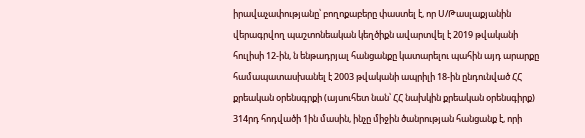իրավաչափությանը՝ բողոքաբերը փաստել է, որ Ս/Թասլաքյանին վերագրվող պաշտոնեական կեղծիքն ավարտվել է 2019 թվականի հուլիսի 12-ին, ն ենթադրյալ հանցանքը կատարելու պահին այդ արարքը համապատասխանել է 2003 թվականի ապրիլի 18-ին ընդունված ՀՀ քրեական օրենսգրքի (այսուհետ նան՝ ՀՀ նախկին քրեական օրենսգիրք) 314րդ հոդվածի 1ին մասին, ինչը միջին ծանրության հանցանք է, որի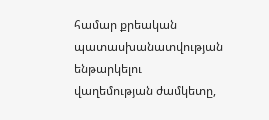համար քրեական պատասխանատվության ենթարկելու վաղեմության ժամկետը,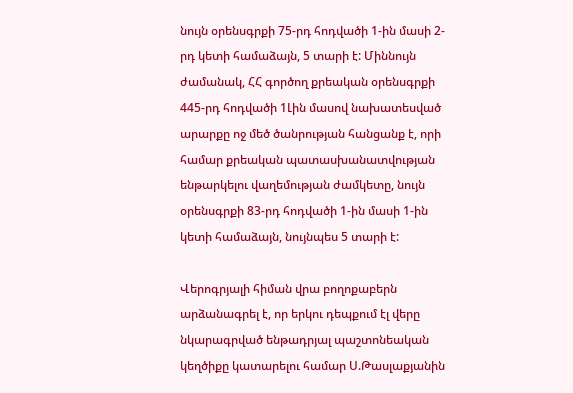նույն օրենսգրքի 75-րդ հոդվածի 1-ին մասի 2-րդ կետի համաձայն, 5 տարի է: Միննույն ժամանակ, ՀՀ գործող քրեական օրենսգրքի 445-րդ հոդվածի 1Լին մասով նախատեսված արարքը ոջ մեծ ծանրության հանցանք է, որի համար քրեական պատասխանատվության ենթարկելու վաղեմության ժամկետը, նույն օրենսգրքի 83-րդ հոդվածի 1-ին մասի 1-ին կետի համաձայն, նույնպես 5 տարի է:

Վերոգրյալի հիման վրա բողոքաբերն արձանագրել է, որ երկու դեպքում էլ վերը նկարագրված ենթադրյալ պաշտոնեական կեղծիքը կատարելու համար Ս.Թասլաքյանին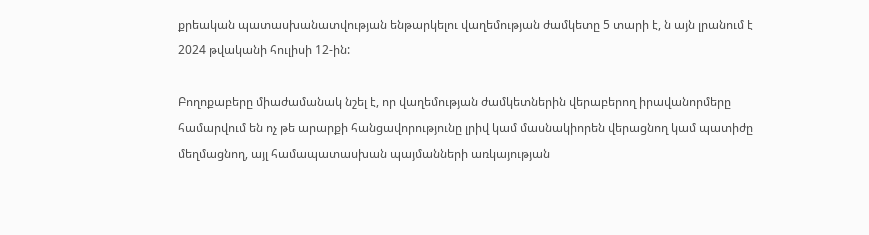քրեական պատասխանատվության ենթարկելու վաղեմության ժամկետը 5 տարի է, ն այն լրանում է 2024 թվականի հուլիսի 12-ին:

Բողոքաբերը միաժամանակ նշել է, որ վաղեմության ժամկետներին վերաբերող իրավանորմերը համարվում են ոչ թե արարքի հանցավորությունը լրիվ կամ մասնակիորեն վերացնող կամ պատիժը մեղմացնող, այլ համապատասխան պայմանների առկայության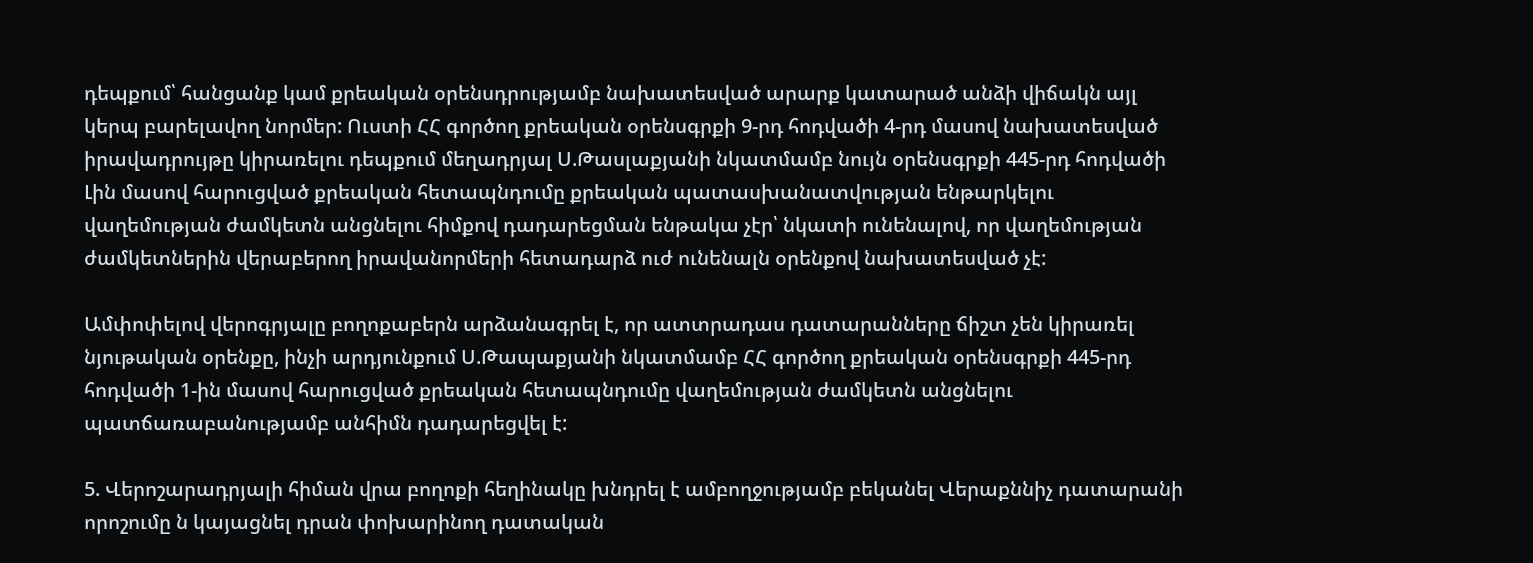դեպքում՝ հանցանք կամ քրեական օրենսդրությամբ նախատեսված արարք կատարած անձի վիճակն այլ կերպ բարելավող նորմեր: Ուստի ՀՀ գործող քրեական օրենսգրքի 9-րդ հոդվածի 4-րդ մասով նախատեսված իրավադրույթը կիրառելու դեպքում մեղադրյալ Ս.Թասլաքյանի նկատմամբ նույն օրենսգրքի 445-րդ հոդվածի Լին մասով հարուցված քրեական հետապնդումը քրեական պատասխանատվության ենթարկելու վաղեմության ժամկետն անցնելու հիմքով դադարեցման ենթակա չէր՝ նկատի ունենալով, որ վաղեմության ժամկետներին վերաբերող իրավանորմերի հետադարձ ուժ ունենալն օրենքով նախատեսված չէ:

Ամփոփելով վերոգրյալը բողոքաբերն արձանագրել է, որ ատտրադաս դատարանները ճիշտ չեն կիրառել նյութական օրենքը, ինչի արդյունքում Ս.Թապաքյանի նկատմամբ ՀՀ գործող քրեական օրենսգրքի 445-րդ հոդվածի 1-ին մասով հարուցված քրեական հետապնդումը վաղեմության ժամկետն անցնելու պատճառաբանությամբ անհիմն դադարեցվել է:

5. Վերոշարադրյալի հիման վրա բողոքի հեղինակը խնդրել է ամբողջությամբ բեկանել Վերաքննիչ դատարանի որոշումը ն կայացնել դրան փոխարինող դատական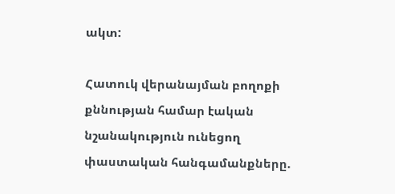ակտ:

Հատուկ վերանայման բողոքի քննության համար էական նշանակություն ունեցող փաստական հանգամանքները.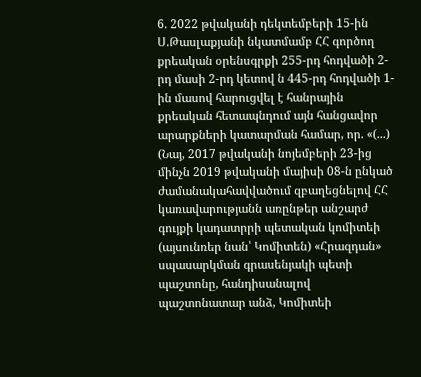6. 2022 թվականի դեկտեմբերի 15-ին Ս.Թասլաքյանի նկատմամբ ՀՀ գործող քրեական օրենսգրքի 255-րդ հոդվածի 2-րդ մասի 2-րդ կետով ն 445-րդ հոդվածի 1- ին մասով հարուցվել է հանրային քրեական հետապնդում այն հանցավոր արարքների կատարման համար, որ. «(...) (Նայ, 2017 թվականի նոյեմբերի 23-ից մինչն 2019 թվականի մայիսի 08-ն ընկած ժամանակահավվածում զբաղեցնելով ՀՀ կառավարությանն առընթեր անշարժ գույքի կադատրրի պետական կոմիտեի (այսունռեր նան՝ Կոմիտեն) «Հրազդան» սպասարկման գրասենյակի պետի պաշտոնը, հանդիսանալով պաշտոնատար անձ, Կոմիտեի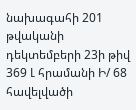նախագահի 201 թվականի դեկտեմբերի 23ի թիվ 369 Լ հրամանի Ի/ 68 հավելվածի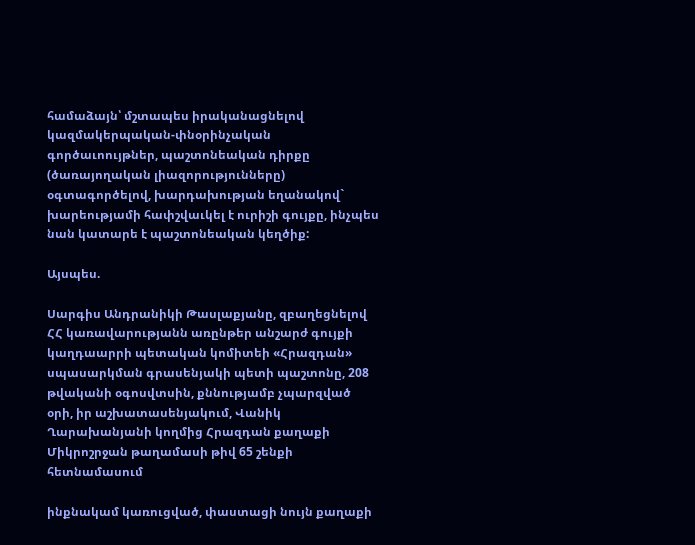համաձայն՝ մշտապես իրականացնելով կազմակերպական-փնօրինչական գործաւոույթներ, պաշտոնեական դիրքը (ծառայողական լիազորությունները) օգտագործելով, խարդախության եղանակով` խարեությամի հափշվաւկել է ուրիշի գույքը, ինչպես նան կատարե է պաշտոնեական կեղծիք:

Այսպես.

Սարգիս Անդրանիկի Թասլաքյանը, զբաղեցնելով ՀՀ կառավարությանն առընթեր անշարժ գույքի կաղդաարրի պետական կոմիտեի «Հրազդան» սպասարկման գրասենյակի պետի պաշտոնը, 208 թվականի օգոսվտսին, քննությամբ չպարզված օրի, իր աշխատասենյակում, Վանիկ Ղարախանյանի կողմից Հրազդան քաղաքի Միկրոշրջան թաղամասի թիվ 65 շենքի հետնամասում

ինքնակամ կառուցված, փաստացի նույն քաղաքի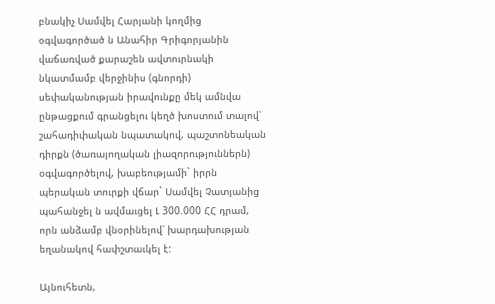բնակիչ Սամվել Հարյանի կողմից օգվագործած ն Անահիր Գրիգորյանին վաճառված քարաշեն ավտուրնակի նկատմամբ վերջինիս (գնորդի) սեփականության իրավունքը մեկ ամնվա ընթացքում գրանցելու կեղծ խոստում տալով՝ շահադիփական նպատակով, պաշտոնեական դիրքն (ծառայողական լիազորություններն) օգվագործելով, խաբեությամի` իրրն պերական տուրքի վճար` Սամվել Չատյանից պահանջել ն ավմաւցել Լ 300.000 ՀՀ դրամ, որն անձամբ վնօրինելով՝ խարդախության եղանակով հափշտաւկել է:

Այնուհետն,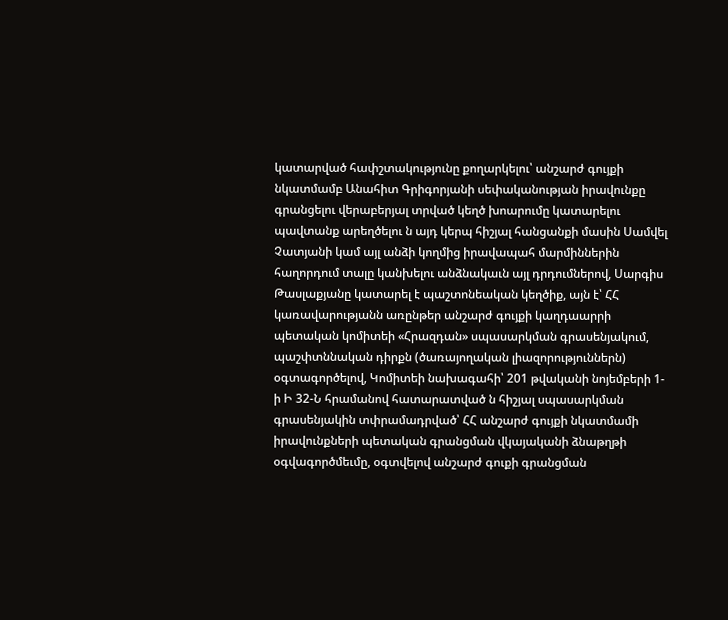կատարված հափշտակությունը քողարկելու՝ անշարժ գույքի նկատմամբ Անահիտ Գրիգորյանի սեփականության իրավունքը գրանցելու վերաբերյալ տրված կեղծ խոարումը կատարելու պավտանք արեղծելու ն այդ կերպ հիշյալ հանցանքի մասին Սամվել Չատյանի կամ այլ անձի կողմից իրավապահ մարմիններին հաղորդում տալը կանխելու անձնակաւն այլ դրդումներով, Սարգիս Թասլաքյանը կատարել է պաշտոնեական կեղծիք, այն է՝ ՀՀ կառավարությանն առընթեր անշարժ գույքի կաղդաարրի պետական կոմիտեի «Հրազդան» սպասարկման գրասենյակում, պաշփտննական դիրքն (ծառայողական լիազորություններն) օգտագործելով, Կոմիտեի նախագահի՝ 201 թվականի նոյեմբերի 1-ի Ի 32-Ն հրամանով հատարատված ն հիշյալ սպասարկման գրասենյակին տփրամադրված՝ ՀՀ անշարժ գույքի նկատմամի իրավունքների պետական գրանցման վկայականի ձնաթղթի օգվագործմեւմը, օգտվելով անշարժ գուքի գրանցման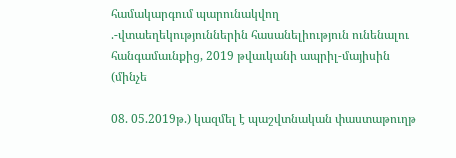համակարգում պարունակվող .-վտաեղեկություններին հասանելիություն ունենալու հանգամաւնքից, 2019 թվաւկանի ապրիլ-մայիսին (մինչե

08. 05.2019թ.) կազմել է պաշվտնական փաստաթուղթ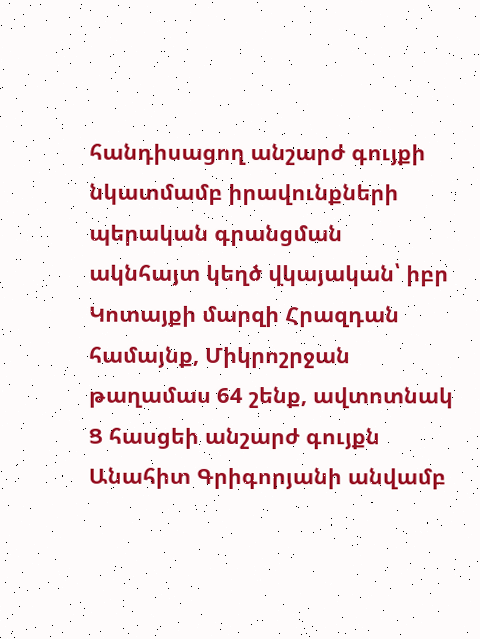հանդիսացող անշարժ գույքի նկատմամբ իրավունքների պերական գրանցման ակնհայտ կեղծ վկայական՝ իբր Կոտայքի մարզի Հրազդան համայնք, Միկրոշրջան թաղամաս 64 շենք, ավտոտնակ Ց հասցեի անշարժ գույքն Անահիտ Գրիգորյանի անվամբ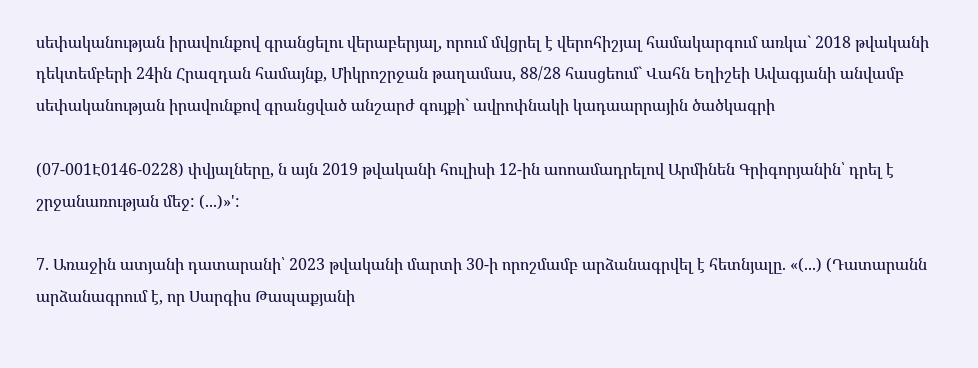սեփականության իրավունքով գրանցելու վերաբերյալ, որում մվցրել է վերոհիշյալ համակարգում առկա` 2018 թվականի դեկտեմբերի 24ին Հրազդան համայնք, Միկրոշրջան թաղամաս, 88/28 հասցեում` Վահն Եղիշեի Ավագյանի անվամբ սեփականության իրավունքով գրանցված անշարժ գույքի` ավրոփնակի կադաարրային ծածկագրի

(07-001Է0146-0228) փվյալները, ն այն 2019 թվականի հուլիսի 12-ին աոոամադրելով Արմինեն Գրիգորյանին՝ դրել է շրջանառության մեջ: (...)»':

7. Առաջին ատյանի դատարանի՝ 2023 թվականի մարտի 30-ի որոշմամբ արձանագրվել է հետնյալը. «(...) (Դատարանն արձանագրում է, որ Սարգիս Թապաքյանի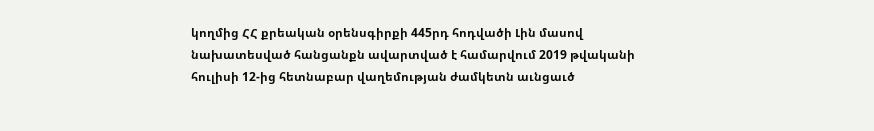կողմից ՀՀ քրեական օրենսգիրքի 445րդ հոդվածի Լին մասով նախատեսված հանցանքն ավարտված է համարվում 2019 թվականի հուլիսի 12-ից հետնաբար վաղեմության ժամկետն աւնցաւծ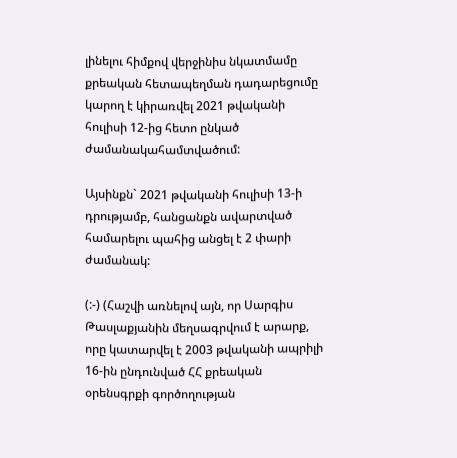լինելու հիմքով վերջինիս նկատմամը քրեական հետապեղման դադարեցումը կարող է կիրառվել 2021 թվականի հուլիսի 12-ից հետո ընկած ժամանակահամտվածում:

Այսինքն` 2021 թվականի հուլիսի 13-ի դրությամբ, հանցանքն ավարտված համարելու պահից անցել է 2 փարի ժամանակ:

(:-) (Հաշվի առնելով այն, որ Սարգիս Թասլաքյանին մեղսագրվում է արարք, որը կատարվել է 2003 թվականի ապրիլի 16-ին ընդունված ՀՀ քրեական օրենսգրքի գործողության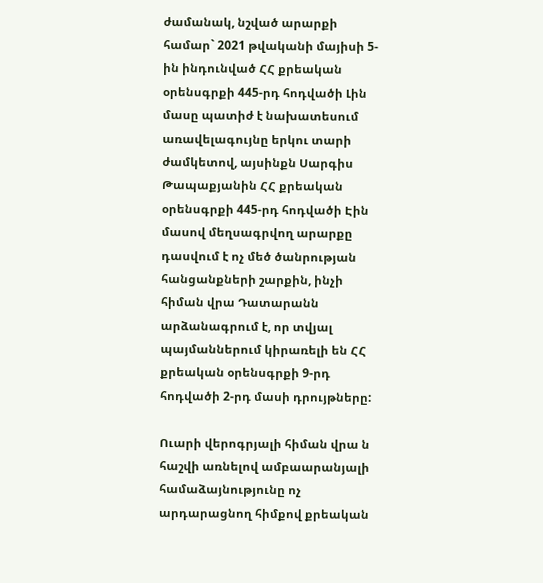ժամանակ, նշված արարքի համար` 2021 թվականի մայիսի 5-ին ինդունված ՀՀ քրեական օրենսգրքի 445-րդ հոդվածի Լին մասը պատիժ է նախատեսում առավելագույնը երկու տարի ժամկետով, այսինքն Սարգիս Թապաքյանին ՀՀ քրեական օրենսգրքի 445-րդ հոդվածի Էին մասով մեղսագրվող արարքը դասվում է ոչ մեծ ծանրության հանցանքների շարքին, ինչի հիման վրա Դատարանն արձանագրում է, որ տվյալ պայմաններում կիրառելի են ՀՀ քրեական օրենսգրքի 9-րդ հոդվածի 2-րդ մասի դրույթները:

Ուարի վերոգրյալի հիման վրա ն հաշվի առնելով ամբաարանյալի համաձայնությունը ոչ արդարացնող հիմքով քրեական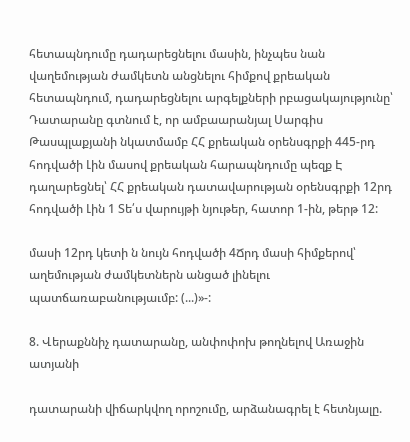հետապնդումը դադարեցնելու մասին, ինչպես նան վաղեմության ժամկետն անցնելու հիմքով քրեական հետապնդում, դադարեցնելու արգելքների րբացակայությունը՝ Դատարանը գտնում է, որ ամբաարանյալ Սարգիս Թասպլաքյանի նկատմամբ ՀՀ քրեական օրենսգրքի 445-րդ հոդվածի Լին մասով քրեական հարապնդումը պեզք Է դաղարեցնել՝ ՀՀ քրեական դատավարության օրենսգրքի 12րդ հոդվածի Լին 1 Տե՛ս վարույթի նյութեր, հատոր 1-ին, թերթ 12:

մասի 12րդ կետի ն նույն հոդվածի 4Ճրդ մասի հիմքերով՝ աղեմության ժամկետներն անցած լինելու պատճառաբանությաւմբ: (...)»-:

8. Վերաքննիչ դատարանը, անփոփոխ թողնելով Առաջին ատյանի

դատարանի վիճարկվող որոշումը, արձանագրել է հետնյալը.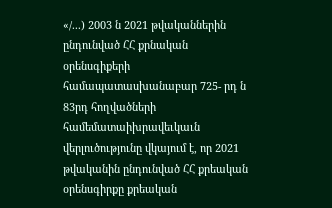«/...) 2003 ն 2021 թվականներին ընդունված ՀՀ քրնական օրենսգիքերի համապատասխանաբար 725- րդ ն 83րդ հողվածների համեմատաիխրավեւկաւն վերլուծությունը վկայում է, որ 2021 թվականին ընդունված ՀՀ քրեական օրենսգիրքը քրեական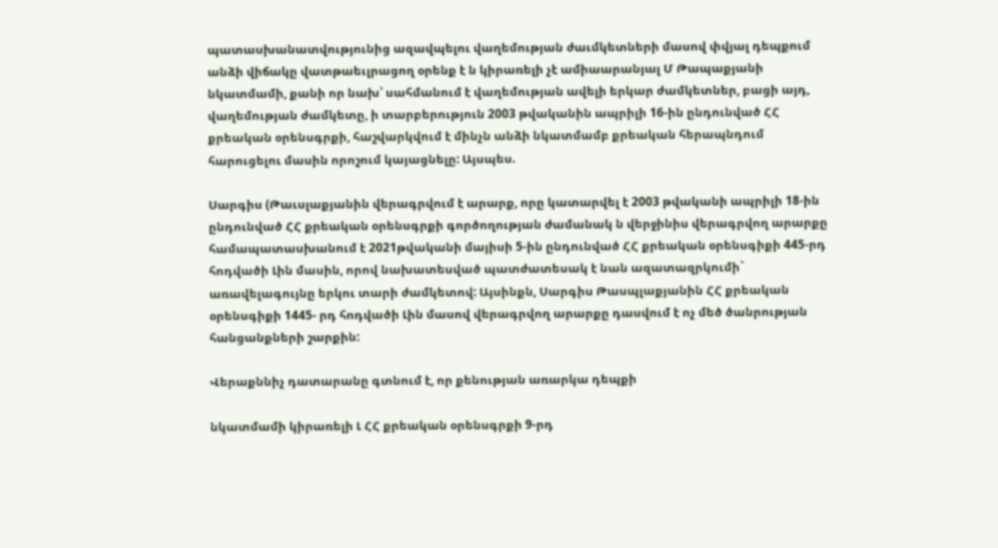պատասխանատվությունից ազավպելու վաղեմության ժաւմկետների մասով փվյալ դեպքում անձի վիճակը վատթաեւլրացող օրենք է ն կիրառելի չէ ամիաարանյալ Մ Թապաքյանի նկատմամի, քանի որ նախ՝ սահմանում է վաղեմության ավելի երկար ժամկետներ, բացի այդ, վաղեմության ժամկետը, ի տարբերություն 2003 թվականին ապրիլի 16-ին ընդունված ՀՀ քրեական օրենսգրքի, հաշվարկվում է մինչն անձի նկատմամբ քրեական հերապնդում հարուցելու մասին որոշում կայացնելը: Այսպես.

Սարգիս (Թաւսլաքյանին վերագրվում է արարք, որը կատարվել է 2003 թվականի ապրիլի 18-ին ընդունված ՀՀ քրեական օրենսգրքի գործողության ժամանակ ն վերջինիս վերագրվող արարքը համապատասխանում է 2021թվականի մայիսի 5-ին ընդունված ՀՀ քրեական օրենսգիքի 445-րդ հոդվածի Լին մասին, որով նախատեսված պատժատեսակ է նան ազատազրկումի` առավելագույնը երկու տարի ժամկետով: Այսինքն, Սարգիս Թասպլաքյանին ՀՀ քրեական օրենսգիքի 1445- րդ հոդվածի Լին մասով վերագրվող արարքը դասվում է ոչ մեծ ծանրության հանցանքների շարքին:

Վերաքննիչ դատարանը գտնում է, որ քենության առարկա դեպքի

նկատմամի կիրառելի Լ ՀՀ քրեական օրենսգրքի 9-րդ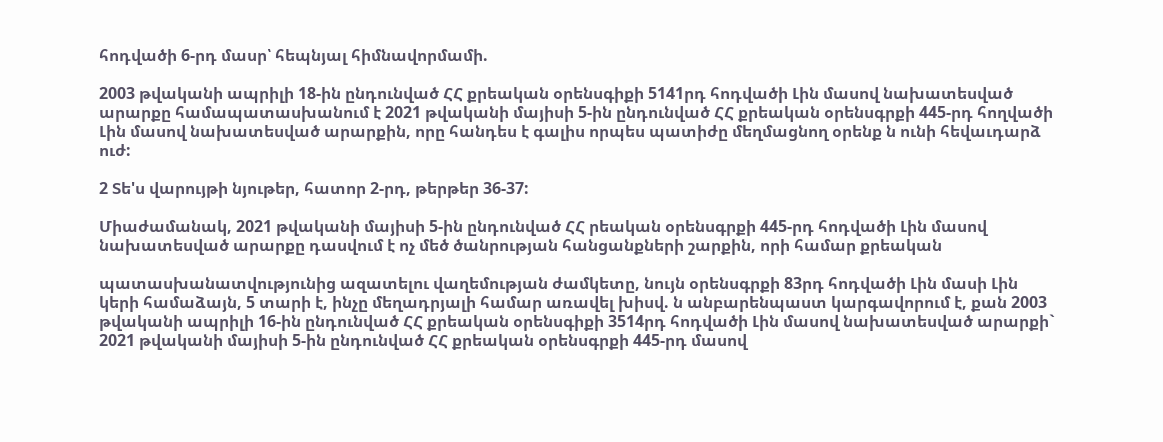հոդվածի 6-րդ մասր՝ հեպնյալ հիմնավորմամի.

2003 թվականի ապրիլի 18-ին ընդունված ՀՀ քրեական օրենսգիքի 5141րդ հոդվածի Լին մասով նախատեսված արարքը համապատասխանում է 2021 թվականի մայիսի 5-ին ընդունված ՀՀ քրեական օրենսգրքի 445-րդ հողվածի Լին մասով նախատեսված արարքին, որը հանդես է գալիս որպես պատիժը մեղմացնող օրենք ն ունի հեվաւդարձ ուժ:

2 Տե'ս վարույթի նյութեր, հատոր 2-րդ, թերթեր 36-37:

Միաժամանակ, 2021 թվականի մայիսի 5-ին ընդունված ՀՀ րեական օրենսգրքի 445-րդ հոդվածի Լին մասով նախատեսված արարքը դասվում է ոչ մեծ ծանրության հանցանքների շարքին, որի համար քրեական

պատասխանատվությունից ազատելու վաղեմության ժամկետը, նույն օրենսգրքի 83րդ հոդվածի Լին մասի Լին կերի համաձայն, 5 տարի է, ինչը մեղադրյալի համար առավել խիսվ. ն անբարենպաստ կարգավորում է, քան 2003 թվականի ապրիլի 16-ին ընդունված ՀՀ քրեական օրենսգիքի 3514րդ հոդվածի Լին մասով նախատեսված արարքի` 2021 թվականի մայիսի 5-ին ընդունված ՀՀ քրեական օրենսգրքի 445-րդ մասով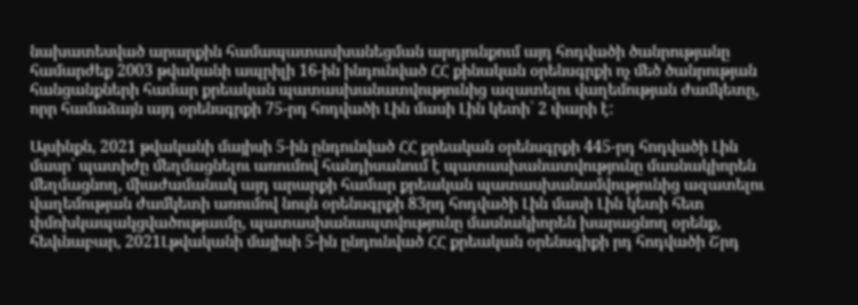նախատեսված արարքին համապատասխանեցման արդյունքում այդ հոդվածի ծանրությանը համարժեք 2003 թվականի ապրիլի 16-ին ինդունված ՀՀ քինական օրենսգրքի ոչ մեծ ծանրության հանցանքների համար քրեական պատասխանատվությունից ազատելու վաղեմության ժամկետը, որր համաձայն այդ օրենսգրքի 75-րդ հոդվածի Լին մասի Լին կետի՝ 2 փարի է:

Այսինքն, 2021 թվականի մայիսի 5-ին ընդունված ՀՀ քրեական օրենսգրքի 445-րդ հոդվածի Լին մասր՝ պատիժը մեղմացնելու առումով հանդիսանում է պատասխանատվությունը մասնակիորեն մեղմացնող, միաժամանակ այդ արարքի համար քրեական պատասխանամվությունից ազատելու վաղեմության ժամկետի առումով նույն օրենսգրքի 83րդ հոդվածի Լին մասի Լին կետի հետ փմոխկապակցվածությաւմը, պատասխանապտվությունը մասնակիորեն խարացնող օրենք, հեվւնաբար, 2021Լթվականի մայիսի 5-ին ընդունված ՀՀ քրեական օրենսգիքի րդ հոդվածի Շրդ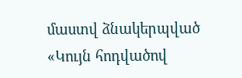մաստվ ձնակերպված «Կույն հոդվածով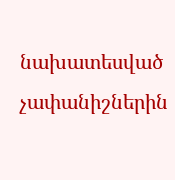նախատեսված չափանիշներին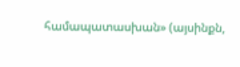համապատասխան» (այսինքն,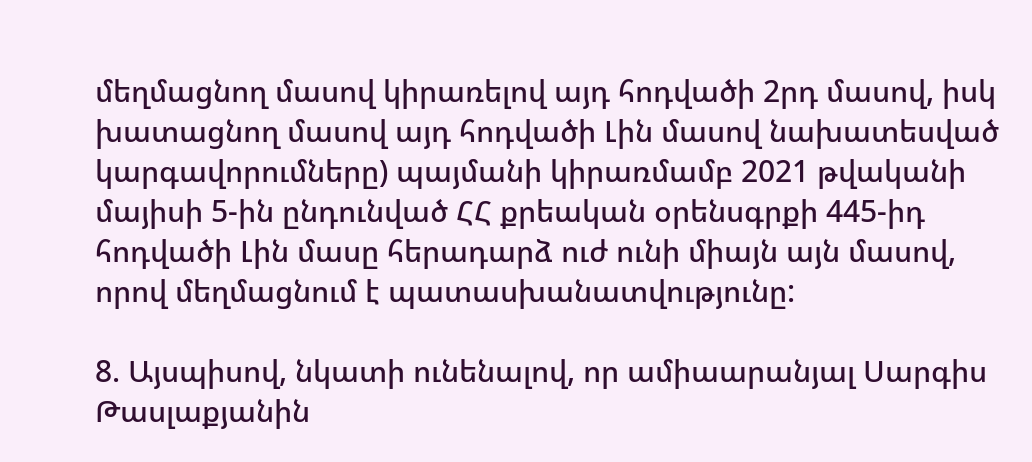մեղմացնող մասով կիրառելով այդ հոդվածի 2րդ մասով, իսկ խատացնող մասով այդ հոդվածի Լին մասով նախատեսված կարգավորումները) պայմանի կիրառմամբ 2021 թվականի մայիսի 5-ին ընդունված ՀՀ քրեական օրենսգրքի 445-իդ հոդվածի Լին մասը հերադարձ ուժ ունի միայն այն մասով, որով մեղմացնում է պատասխանատվությունը:

8. Այսպիսով, նկատի ունենալով, որ ամիաարանյալ Սարգիս Թասլաքյանին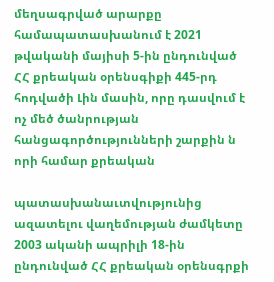մեղսագրված արարքը համապատասխանում է 2021 թվականի մայիսի 5-ին ընդունված ՀՀ քրեական օրենսգիքի 445-րդ հոդվածի Լին մասին, որը դասվում է ոչ մեծ ծանրության հանցագործությունների շարքին ն որի համար քրեական

պատասխանաւտվությունից ազատելու վաղեմության ժամկետը 2003 ականի ապրիլի 18-ին ընդունված ՀՀ քրեական օրենսգրքի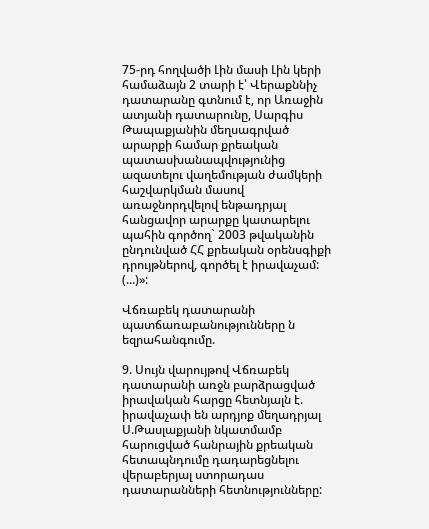75-րդ հողվածի Լին մասի Լին կերի համաձայն 2 տարի է՝ Վերաքննիչ դատարանը գտնում է, որ Առաջին ատյանի դատարունը, Սարգիս Թապաքյանին մեղսագրված արարքի համար քրեական պատասխանապվությունից ազատելու վաղեմության ժամկերի հաշվարկման մասով առաջնորդվելով ենթադրյալ հանցավոր արարքը կատարելու պահին գործող` 2003 թվականին ընդունված ՀՀ քրեական օրենսգիքի դրույթներով, գործել է իրավաչամ: (...)»:

Վճռաբեկ դատարանի պատճառաբանությունները ն եզրահանգումը.

9. Սույն վարույթով Վճռաբեկ դատարանի առջն բարձրացված իրավական հարցը հետնյալն է. իրավաչափ են արդյոք մեղադրյալ Ս.Թասլաքյանի նկատմամբ հարուցված հանրային քրեական հետապնդումը դադարեցնելու վերաբերյալ ստորադաս դատարանների հետնությունները: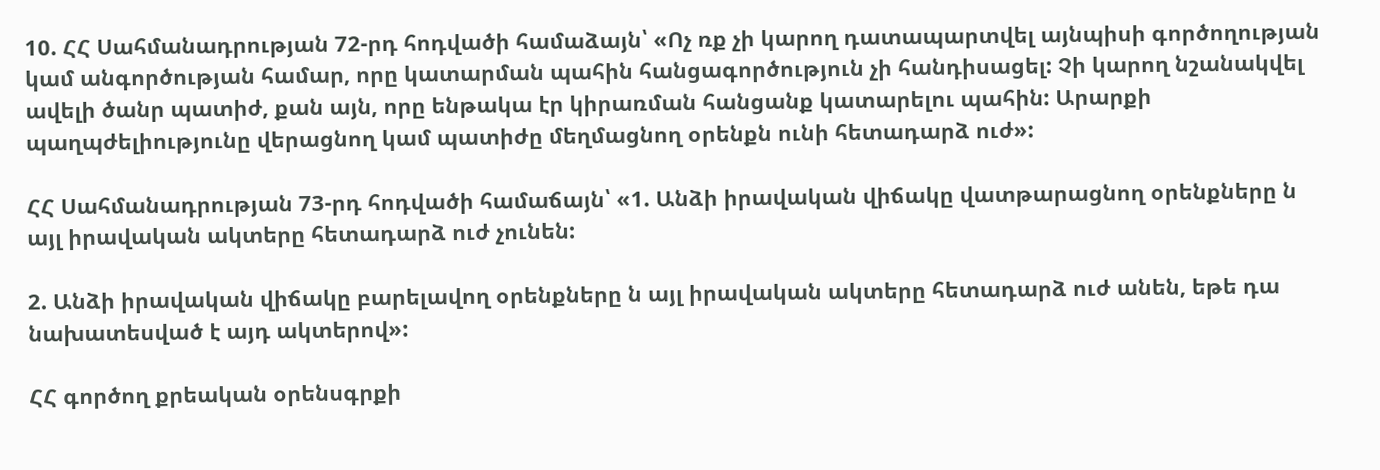10. ՀՀ Սահմանադրության 72-րդ հոդվածի համաձայն՝ «Ոչ ռք չի կարող դատապարտվել այնպիսի գործողության կամ անգործության համար, որը կատարման պահին հանցագործություն չի հանդիսացել: Չի կարող նշանակվել ավելի ծանր պատիժ, քան այն, որը ենթակա էր կիրառման հանցանք կատարելու պահին: Արարքի պաղպժելիությունը վերացնող կամ պատիժը մեղմացնող օրենքն ունի հետադարձ ուժ»:

ՀՀ Սահմանադրության 73-րդ հոդվածի համաճայն՝ «1. Անձի իրավական վիճակը վատթարացնող օրենքները ն այլ իրավական ակտերը հետադարձ ուժ չունեն:

2. Անձի իրավական վիճակը բարելավող օրենքները ն այլ իրավական ակտերը հետադարձ ուժ անեն, եթե դա նախատեսված է այդ ակտերով»:

ՀՀ գործող քրեական օրենսգրքի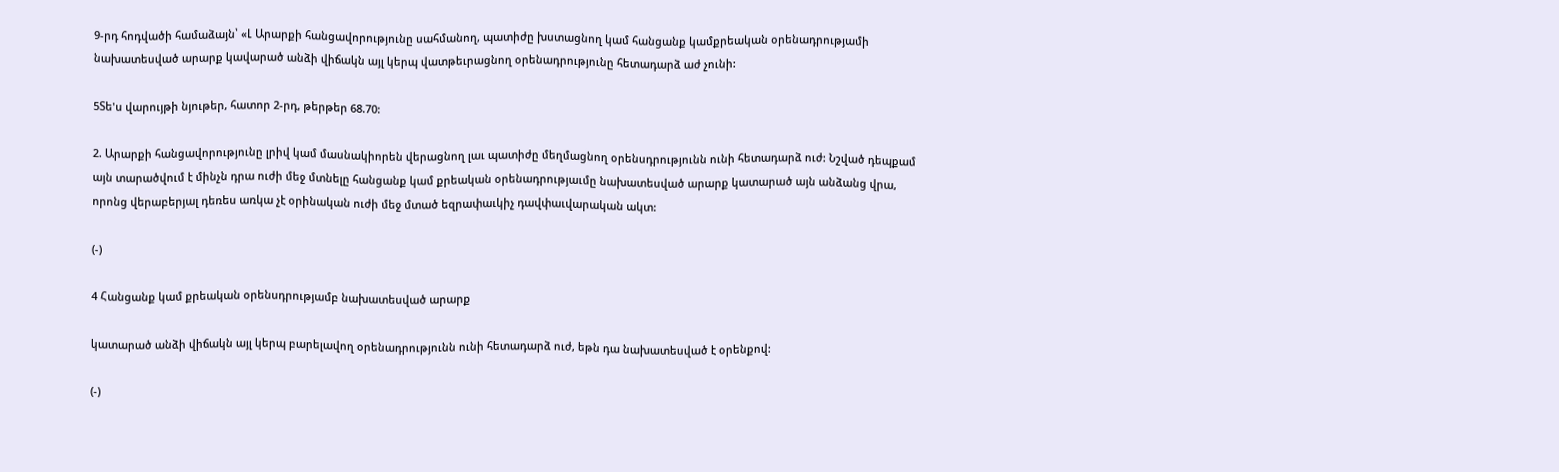9-րդ հոդվածի համաձայն՝ «Լ Արարքի հանցավորությունը սահմանող, պատիժը խստացնող կամ հանցանք կամքրեական օրենադրությամի նախատեսված արարք կավարած անձի վիճակն այլ կերպ վատթեւրացնող օրենադրությունը հետադարձ աժ չունի:

5Տե'ս վարույթի նյութեր, հատոր 2-րդ, թերթեր 68.70:

2. Արարքի հանցավորությունը լրիվ կամ մասնակիորեն վերացնող լաւ պատիժը մեղմացնող օրենսդրությունն ունի հետադարձ ուժ: Նշված դեպքամ այն տարածվում է մինչն դրա ուժի մեջ մտնելը հանցանք կամ քրեական օրենադրությաւմը նախատեսված արարք կատարած այն անձանց վրա, որոնց վերաբերյալ դեռես առկա չէ օրինական ուժի մեջ մտած եզրափաւկիչ դավփաւվարական ակտ:

(-)

4 Հանցանք կամ քրեական օրենսդրությամբ նախատեսված արարք

կատարած անձի վիճակն այլ կերպ բարելավող օրենադրությունն ունի հետադարձ ուժ, եթն դա նախատեսված է օրենքով:

(-)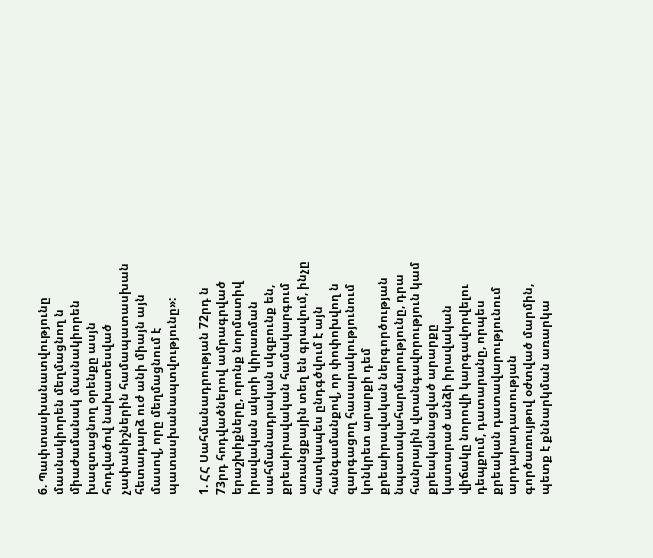6. Պափտասխանատվությունը մասնակիորեն մեղմացնող ն միաժամանակ մասնակիորեն խազտացնող օրենքը ասյն հոդվածով նախատեսված չափանիշներին համապատասխան հետադարձ ուժ անի միայն այն մասով, որը մեղմացնում է պատասխանապտվությունը»:

1. ՀՀ Սահմանադրության 72րդ ն 73րդ հոդվածներով ամրագրված երաշխիքները, որոնք նորմատիվ իրավական ակտի կիրառման սահմանադրական սկզբունք են, քրեաիրավական համակարգում առանցքային տեղ են գրավում, ինչը հատկապես ընդգծվում է այն հանգամանքով, որ փոփոխվող ն զարգացող հասարակությունում կոնկրետ արարքի դեմ քրեաիրավական ներգործության նպատակահարմարությունը, դրա հանրային վտանգավորություն կամ քրեականացված արարքը կատարած անձի իրավական վիճակը նորովի կարգավորվելու դեպքում, դատարանը, որպես քրեական դատավարությունում արդարադատության գործառույթով օժտված մարմին, պետք է քննարկման առարկա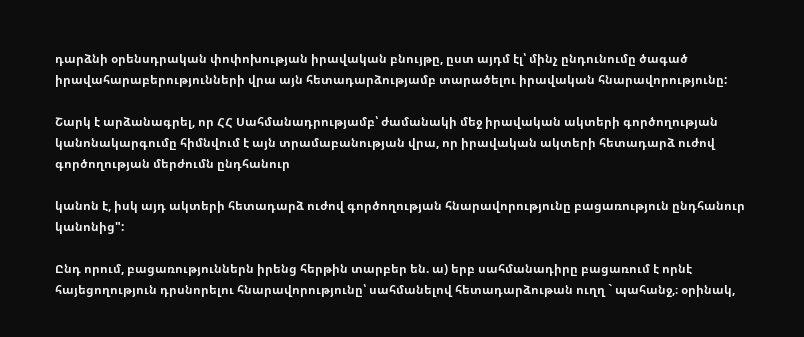դարձնի օրենսդրական փոփոխության իրավական բնույթը, ըստ այդմ էլ՝ մինչ ընդունումը ծագած իրավահարաբերությունների վրա այն հետադարձությամբ տարածելու իրավական հնարավորությունը:

Շարկ է արձանագրել, որ ՀՀ Սահմանադրությամբ՝ ժամանակի մեջ իրավական ակտերի գործողության կանոնակարգումը հիմնվում է այն տրամաբանության վրա, որ իրավական ակտերի հետադարձ ուժով գործողության մերժումն ընդհանուր

կանոն է, իսկ այդ ակտերի հետադարձ ուժով գործողության հնարավորությունը բացառություն ընդհանուր կանոնից":

Ընդ որում, բացառություններն իրենց հերթին տարբեր են. ա) երբ սահմանադիրը բացառում է որնէ հայեցողություն դրսնորելու հնարավորությունը՝ սահմանելով հետադարձութան ուղղ ` պահանջ,։ օրինակ,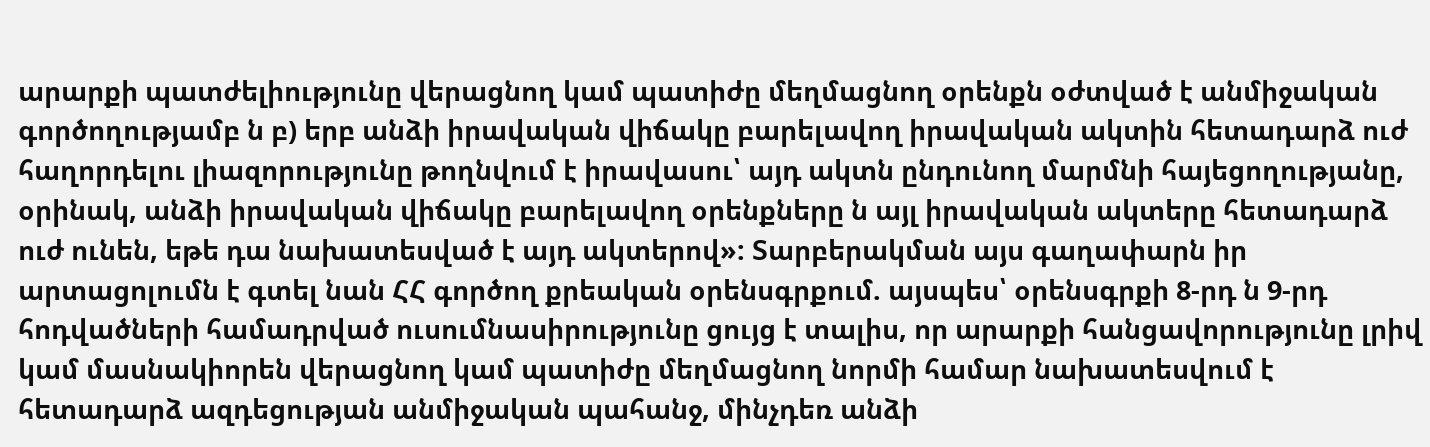արարքի պատժելիությունը վերացնող կամ պատիժը մեղմացնող օրենքն օժտված է անմիջական գործողությամբ ն բ) երբ անձի իրավական վիճակը բարելավող իրավական ակտին հետադարձ ուժ հաղորդելու լիազորությունը թողնվում է իրավասու՝ այդ ակտն ընդունող մարմնի հայեցողությանը, օրինակ, անձի իրավական վիճակը բարելավող օրենքները ն այլ իրավական ակտերը հետադարձ ուժ ունեն, եթե դա նախատեսված է այդ ակտերով»: Տարբերակման այս գաղափարն իր արտացոլումն է գտել նան ՀՀ գործող քրեական օրենսգրքում. այսպես՝ օրենսգրքի 8-րդ ն 9-րդ հոդվածների համադրված ուսումնասիրությունը ցույց է տալիս, որ արարքի հանցավորությունը լրիվ կամ մասնակիորեն վերացնող կամ պատիժը մեղմացնող նորմի համար նախատեսվում է հետադարձ ազդեցության անմիջական պահանջ, մինչդեռ անձի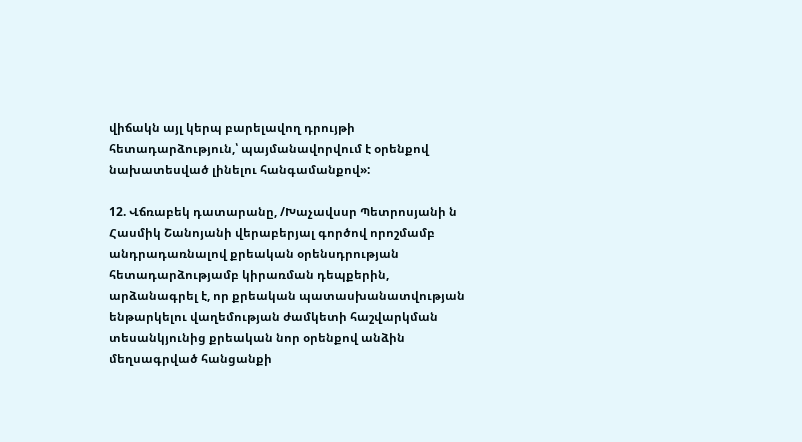վիճակն այլ կերպ բարելավող դրույթի հետադարձություն,՝ պայմանավորվում է օրենքով նախատեսված լինելու հանգամանքով»:

12. Վճռաբեկ դատարանը, /Խաչավսսր Պետրոսյանի ն Հասմիկ Շանոյանի վերաբերյալ գործով որոշմամբ անդրադառնալով քրեական օրենսդրության հետադարձությամբ կիրառման դեպքերին, արձանագրել է, որ քրեական պատասխանատվության ենթարկելու վաղեմության ժամկետի հաշվարկման տեսանկյունից քրեական նոր օրենքով անձին մեղսագրված հանցանքի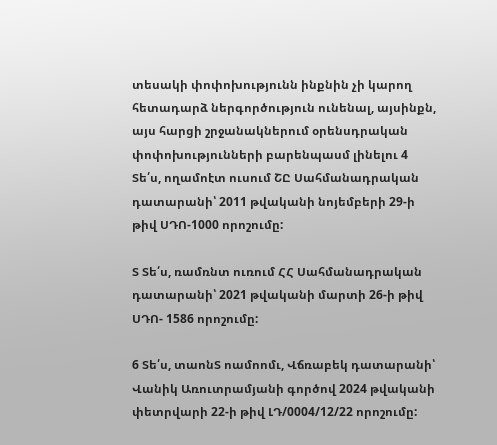տեսակի փոփոխությունն ինքնին չի կարող հետադարձ ներգործություն ունենալ, այսինքն, այս հարցի շրջանակներում օրենսդրական փոփոխությունների բարենպասմ լինելու 4 Տե՛ս, ողամոէտ ուսում ՇԸ Սահմանադրական դատարանի՝ 2011 թվականի նոյեմբերի 29-ի թիվ ՍԴՈ-1000 որոշումը:

Տ Տե՛ս, ռամռնտ ուռում ՀՀ Սահմանադրական դատարանի՝ 2021 թվականի մարտի 26-ի թիվ ՍԴՈ- 1586 որոշումը:

6 Տե՛ս, տաոնՏ ոամոոմւ, Վճռաբեկ դատարանի՝ Վանիկ Առուտրամյանի գործով 2024 թվականի փետրվարի 22-ի թիվ ԼԴ/0004/12/22 որոշումը: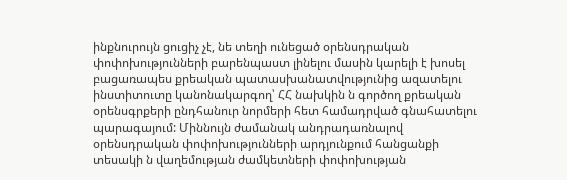ինքնուրույն ցուցիչ չէ, նե տեղի ունեցած օրենսդրական փոփոխությունների բարենպաստ լինելու մասին կարելի է խոսել բացառապես քրեական պատասխանատվությունից ազատելու ինստիտուտը կանոնակարգող՝ ՀՀ նախկին ն գործող քրեական օրենսգրքերի ընդհանուր նորմերի հետ համադրված գնահատելու պարագայում: Միննույն ժամանակ անդրադառնալով օրենսդրական փոփոխությունների արդյունքում հանցանքի տեսակի ն վաղեմության ժամկետների փոփոխության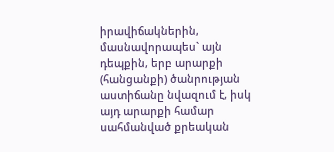իրավիճակներին, մասնավորապես` այն դեպքին, երբ արարքի (հանցանքի) ծանրության աստիճանը նվազում է, իսկ այդ արարքի համար սահմանված քրեական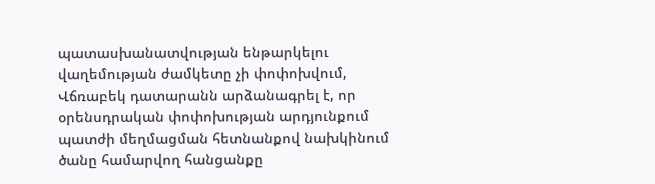պատասխանատվության ենթարկելու վաղեմության ժամկետը չի փոփոխվում, Վճռաբեկ դատարանն արձանագրել է, որ օրենսդրական փոփոխության արդյունքում պատժի մեղմացման հետնանքով նախկինում ծանը համարվող հանցանքը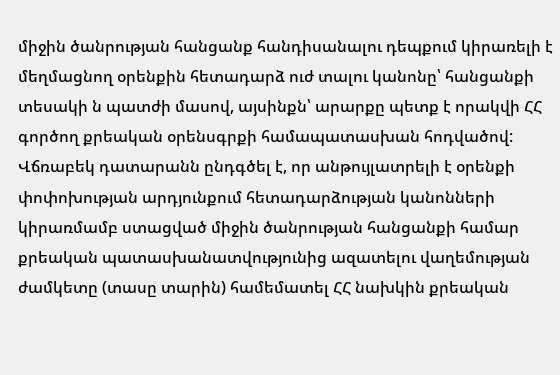միջին ծանրության հանցանք հանդիսանալու դեպքում կիրառելի է մեղմացնող օրենքին հետադարձ ուժ տալու կանոնը՝ հանցանքի տեսակի ն պատժի մասով, այսինքն՝ արարքը պետք է որակվի ՀՀ գործող քրեական օրենսգրքի համապատասխան հոդվածով: Վճռաբեկ դատարանն ընդգծել է, որ անթույլատրելի է օրենքի փոփոխության արդյունքում հետադարձության կանոնների կիրառմամբ ստացված միջին ծանրության հանցանքի համար քրեական պատասխանատվությունից ազատելու վաղեմության ժամկետը (տասը տարին) համեմատել ՀՀ նախկին քրեական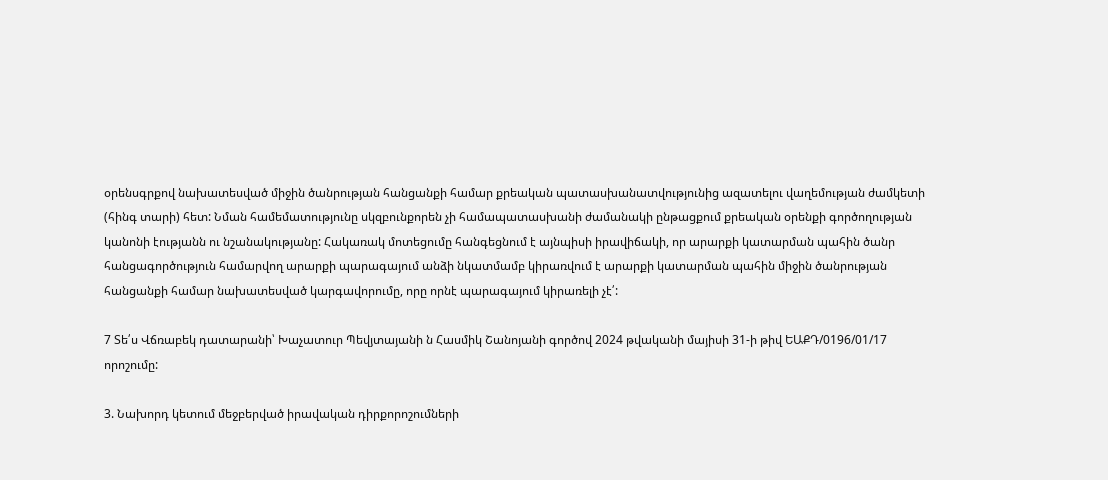օրենսգրքով նախատեսված միջին ծանրության հանցանքի համար քրեական պատասխանատվությունից ազատելու վաղեմության ժամկետի (հինգ տարի) հետ: Նման համեմատությունը սկզբունքորեն չի համապատասխանի ժամանակի ընթացքում քրեական օրենքի գործողության կանոնի էությանն ու նշանակությանը: Հակառակ մոտեցումը հանգեցնում է այնպիսի իրավիճակի, որ արարքի կատարման պահին ծանր հանցագործություն համարվող արարքի պարագայում անձի նկատմամբ կիրառվում է արարքի կատարման պահին միջին ծանրության հանցանքի համար նախատեսված կարգավորումը, որը որնէ պարագայում կիրառելի չէ՛:

7 Տե՛ս Վճռաբեկ դատարանի՝ Խաչատուր Պեվյտայանի ն Հասմիկ Շանոյանի գործով 2024 թվականի մայիսի 31-ի թիվ ԵԱՔԴ/0196/01/17 որոշումը:

3. Նախորդ կետում մեջբերված իրավական դիրքորոշումների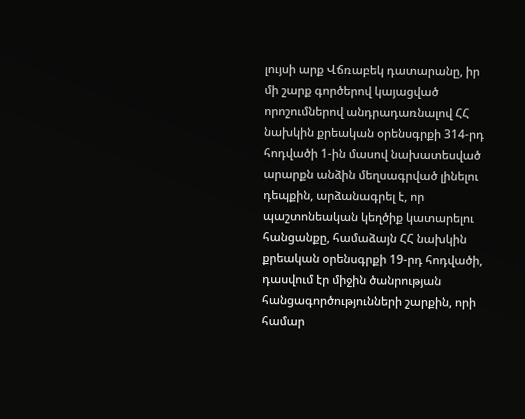լույսի արք Վճռաբեկ դատարանը, իր մի շարք գործերով կայացված որոշումներով անդրադառնալով ՀՀ նախկին քրեական օրենսգրքի 314-րդ հոդվածի 1-ին մասով նախատեսված արարքն անձին մեղսագրված լինելու դեպքին, արձանագրել է, որ պաշտոնեական կեղծիք կատարելու հանցանքը, համաձայն ՀՀ նախկին քրեական օրենսգրքի 19-րդ հոդվածի, դասվում էր միջին ծանրության հանցագործությունների շարքին, որի համար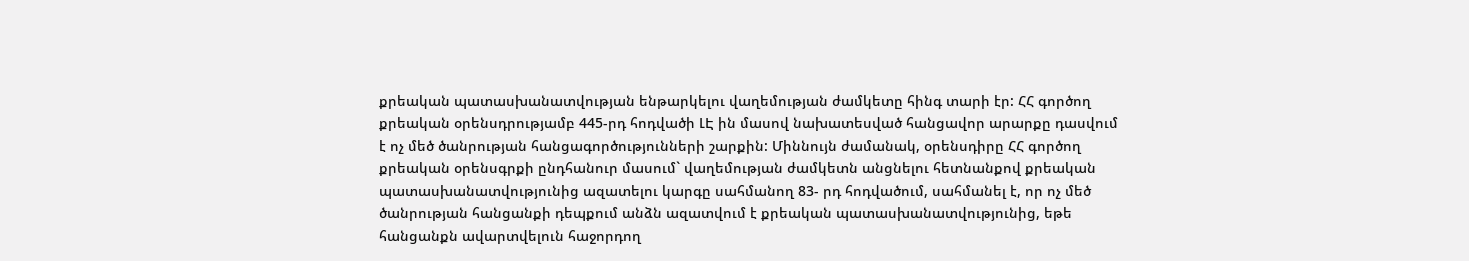քրեական պատասխանատվության ենթարկելու վաղեմության ժամկետը հինգ տարի էր: ՀՀ գործող քրեական օրենսդրությամբ 445-րդ հոդվածի ԼԷ ին մասով նախատեսված հանցավոր արարքը դասվում է ոչ մեծ ծանրության հանցագործությունների շարքին: Միննույն ժամանակ, օրենսդիրը ՀՀ գործող քրեական օրենսգրքի ընդհանուր մասում` վաղեմության ժամկետն անցնելու հետնանքով քրեական պատասխանատվությունից ազատելու կարգը սահմանող 83- րդ հոդվածում, սահմանել է, որ ոչ մեծ ծանրության հանցանքի դեպքում անձն ազատվում է քրեական պատասխանատվությունից, եթե հանցանքն ավարտվելուն հաջորդող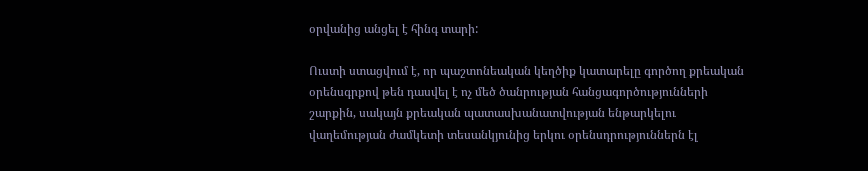օրվանից անցել է հինգ տարի:

Ուստի ստացվում է, որ պաշտոնեական կեղծիք կատարելը գործող քրեական օրենսգրքով թեն դասվել է ոչ մեծ ծանրության հանցագործությունների շարքին, սակայն քրեական պատասխանատվության ենթարկելու վաղեմության ժամկետի տեսանկյունից երկու օրենսդրություններն էլ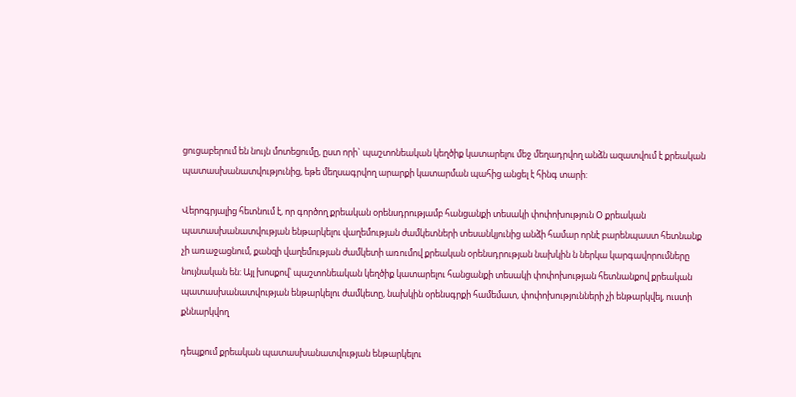ցուցաբերում են նույն մոտեցումը, ըստ որի` պաշտոնեական կեղծիք կատարելու մեջ մեղադրվող անձն ազատվում է քրեական պատասխանատվությունից, եթե մեղսագրվող արարքի կատարման պահից անցել է հինգ տարի:

Վերոգրյալից հետնում է, որ գործող քրեական օրենսդրությամբ հանցանքի տեսակի փոփոխություն Օ քրեական պատասխանատվության ենթարկելու վաղեմության ժամկետների տեսանկյունից անձի համար որնէ բարենպաստ հետնանք չի առաջացնում, քանզի վաղեմության ժամկետի առումով քրեական օրենսդրության նախկին ն ներկա կարգավորումները նույնական են: Այլ խոսքով՝ պաշտոնեական կեղծիք կատարելու հանցանքի տեսակի փոփոխության հետնանքով քրեական պատասխանատվության ենթարկելու ժամկետը, նախկին օրենսգրքի համեմատ, փոփոխությունների չի ենթարկվել, ուստի քննարկվող

դեպքում քրեական պատասխանատվության ենթարկելու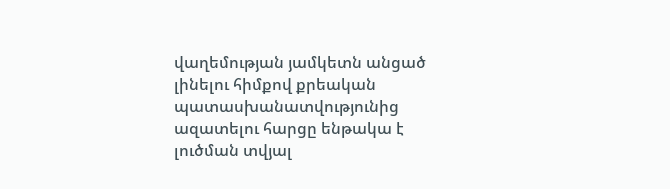վաղեմության յամկետն անցած լինելու հիմքով քրեական պատասխանատվությունից ազատելու հարցը ենթակա է լուծման տվյալ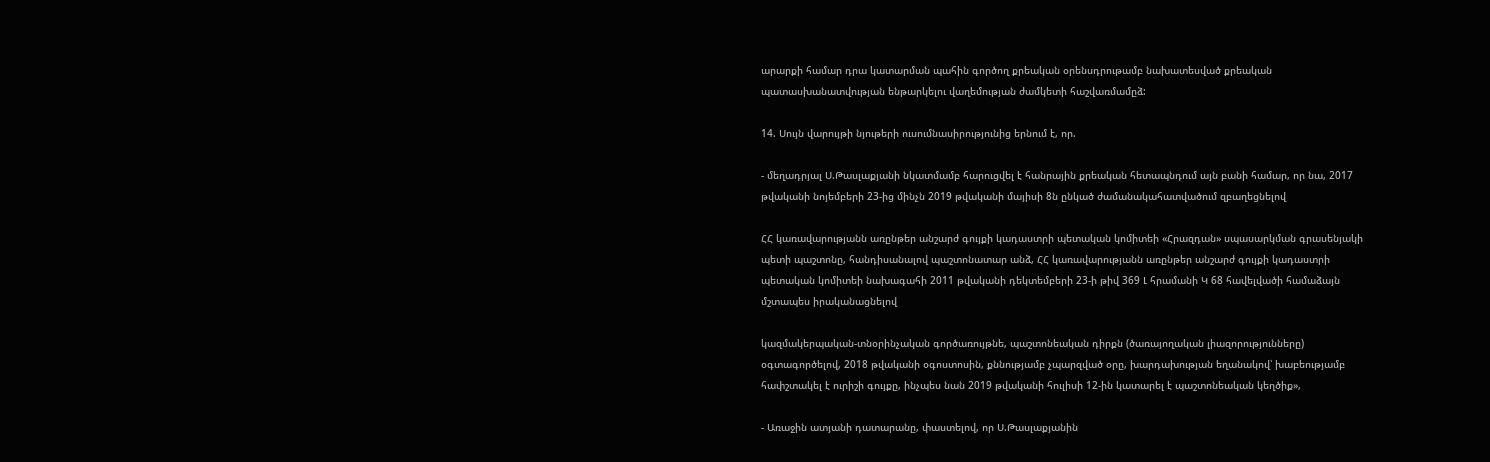արարքի համար դրա կատարման պահին գործող քրեական օրենսդրութամբ նախատեսված քրեական պատասխանատվության ենթարկելու վաղեմության ժամկետի հաշվառմամըձ:

14. Սույն վարույթի նյութերի ուսումնասիրությունից երնում է, որ.

- մեղադրյալ Ս.Թասլաքյանի նկատմամբ հարուցվել է հանրային քրեական հետապնդում այն բանի համար, որ նա, 2017 թվականի նոյեմբերի 23-ից մինչն 2019 թվականի մայիսի 8ն ընկած ժամանակահատվածում զբաղեցնելով

ՀՀ կառավարությանն առընթեր անշարժ գույքի կադաստրի պետական կոմիտեի «Հրազդան» սպասարկման գրասենյակի պետի պաշտոնը, հանդիսանալով պաշտոնատար անձ, ՀՀ կառավարությանն առընթեր անշարժ գույքի կադաստրի պետական կոմիտեի նախագահի 2011 թվականի դեկտեմբերի 23-ի թիվ 369 Լ հրամանի Կ 68 հավելվածի համաձայն մշտապես իրականացնելով

կազմակերպական-տնօրինչական գործառույթնե, պաշտոնեական դիրքն (ծառայողական լիազորությունները) օգտագործելով, 2018 թվականի օգոստոսին, քննությամբ չպարզված օրը, խարդախության եղանակով՝ խաբեությամբ հափշտակել է ուրիշի գույքը, ինչպես նան 2019 թվականի հուլիսի 12-ին կատարել է պաշտոնեական կեղծիք»,

- Առաջին ատյանի դատարանը, փաստելով, որ Ս.Թասլաքյանին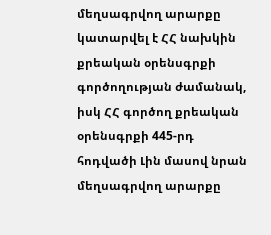մեղսագրվող արարքը կատարվել է ՀՀ նախկին քրեական օրենսգրքի գործողության ժամանակ, իսկ ՀՀ գործող քրեական օրենսգրքի 445-րդ հոդվածի Լին մասով նրան մեղսագրվող արարքը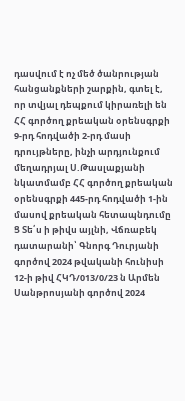դասվում է ոչ մեծ ծանրության հանցանքների շարքին, գտել է, որ տվյալ դեպքում կիրառելի են ՀՀ գործող քրեական օրենսգրքի 9-րդ հոդվածի 2-րդ մասի դրույթները, ինչի արդյունքում մեղադրյալ Ս.Թասլաքյանի նկատմամբ ՀՀ գործող քրեական օրենսգրքի 445-րդ հոդվածի 1-ին մասով քրեական հետապնդումը Ց Տե՛ս ի թիվս այլնի, Վճռաբեկ դատարանի՝ Գնորգ Դուրյանի գործով 2024 թվականի հունիսի 12-ի թիվ ՀԿԴ/013/0/23 ն Արմեն Սանթրոսյանի գործով 2024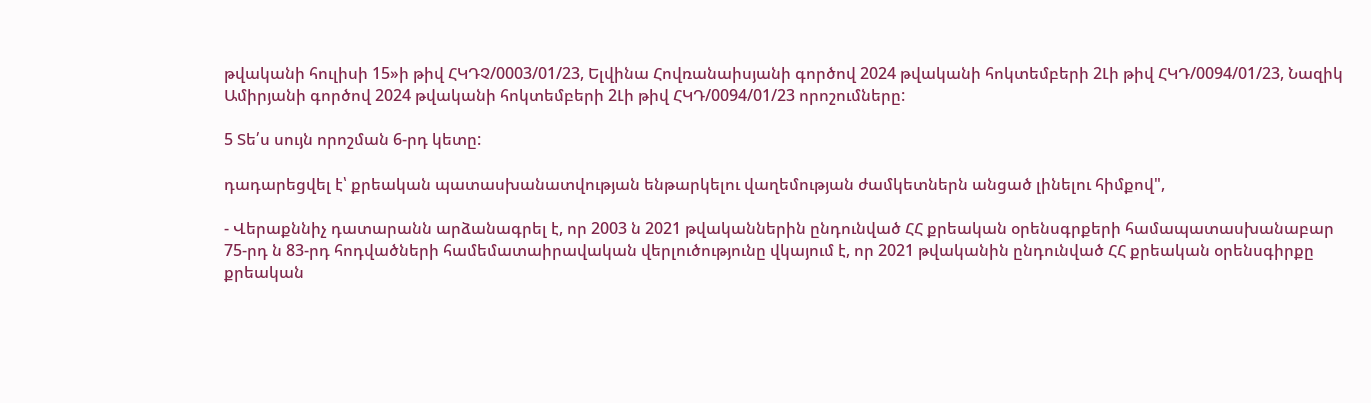թվականի հուլիսի 15»ի թիվ ՀԿԴՉ/0003/01/23, Ելվինա Հովռանաիսյանի գործով 2024 թվականի հոկտեմբերի 2Լի թիվ ՀԿԴ/0094/01/23, Նազիկ Ամիրյանի գործով 2024 թվականի հոկտեմբերի 2Լի թիվ ՀԿԴ/0094/01/23 որոշումները:

5 Տե՛ս սույն որոշման 6-րդ կետը:

դադարեցվել է՝ քրեական պատասխանատվության ենթարկելու վաղեմության ժամկետներն անցած լինելու հիմքով",

- Վերաքննիչ դատարանն արձանագրել է, որ 2003 ն 2021 թվականներին ընդունված ՀՀ քրեական օրենսգրքերի համապատասխանաբար 75-րդ ն 83-րդ հոդվածների համեմատաիրավական վերլուծությունը վկայում է, որ 2021 թվականին ընդունված ՀՀ քրեական օրենսգիրքը քրեական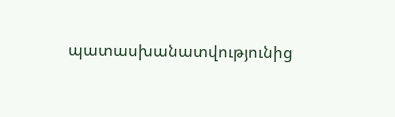պատասխանատվությունից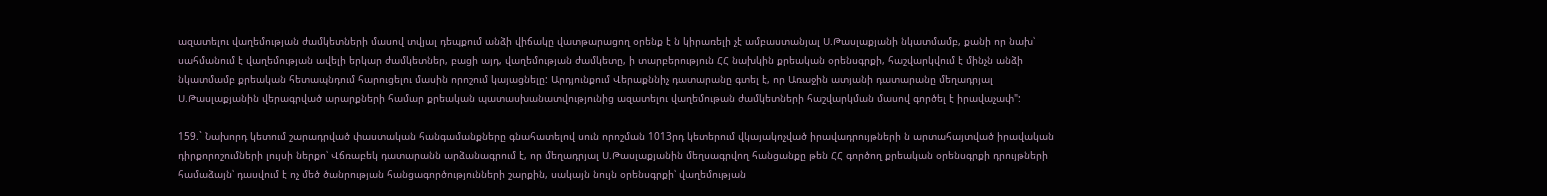ազատելու վաղեմության ժամկետների մասով տվյալ դեպքում անձի վիճակը վատթարացող օրենք է ն կիրառելի չէ ամբաստանյալ Ս.Թասլաքյանի նկատմամբ, քանի որ նախ՝ սահմանում է վաղեմության ավելի երկար ժամկետներ, բացի այդ, վաղեմության ժամկետը, ի տարբերություն ՀՀ նախկին քրեական օրենսգրքի, հաշվարկվում է մինչն անձի նկատմամբ քրեական հետապնդում հարուցելու մասին որոշում կայացնելը: Արդյունքում Վերաքննիչ դատարանը գտել է, որ Առաջին ատյանի դատարանը մեղադրյալ Ս.Թասլաքյանին վերագրված արարքների համար քրեական պատասխանատվությունից ազատելու վաղեմութան ժամկետների հաշվարկման մասով գործել է իրավաչափ":

159.` Նախորդ կետում շարադրված փաստական հանգամանքները գնահատելով սուն որոշման 1013րդ կետերում վկայակոչված իրավադրույթների ն արտահայտված իրավական դիրքորոշումների լույսի ներքո՝ Վճռաբեկ դատարանն արձանագրում է, որ մեղադրյալ Ս.Թասլաքյանին մեղսագրվող հանցանքը թեն ՀՀ գործող քրեական օրենսգրքի դրույթների համաձայն՝ դասվում է ոչ մեծ ծանրության հանցագործությունների շարքին, սակայն նույն օրենսգրքի՝ վաղեմության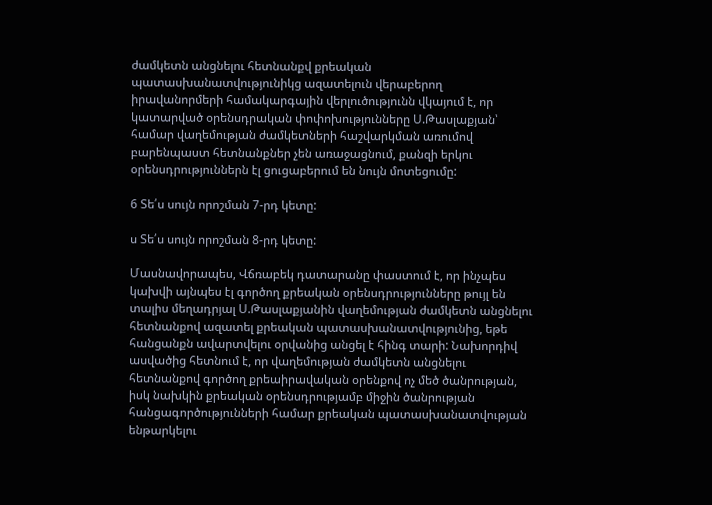ժամկետն անցնելու հետնանքվ քրեական պատասխանատվությունիկց ազատելուն վերաբերող իրավանորմերի համակարգային վերլուծությունն վկայում է, որ կատարված օրենսդրական փոփոխությունները Ս.Թասլաքյան՝ համար վաղեմության ժամկետների հաշվարկման առումով բարենպաստ հետնանքներ չեն առաջացնում, քանզի երկու օրենսդրություններն էլ ցուցաբերում են նույն մոտեցումը:

6 Տե՛ս սույն որոշման 7-րդ կետը:

ս Տե՛ս սույն որոշման 8-րդ կետը:

Մասնավորապես, Վճռաբեկ դատարանը փաստում է, որ ինչպես կախվի այնպես էլ գործող քրեական օրենսդրությունները թույլ են տալիս մեղադրյալ Ս.Թասլաքյանին վաղեմության ժամկետն անցնելու հետնանքով ազատել քրեական պատասխանատվությունից, եթե հանցանքն ավարտվելու օրվանից անցել է հինգ տարի: Նախորդիվ ասվածից հետնում է, որ վաղեմության ժամկետն անցնելու հետնանքով գործող քրեաիրավական օրենքով ոչ մեծ ծանրության, իսկ նախկին քրեական օրենսդրությամբ միջին ծանրության հանցագործությունների համար քրեական պատասխանատվության ենթարկելու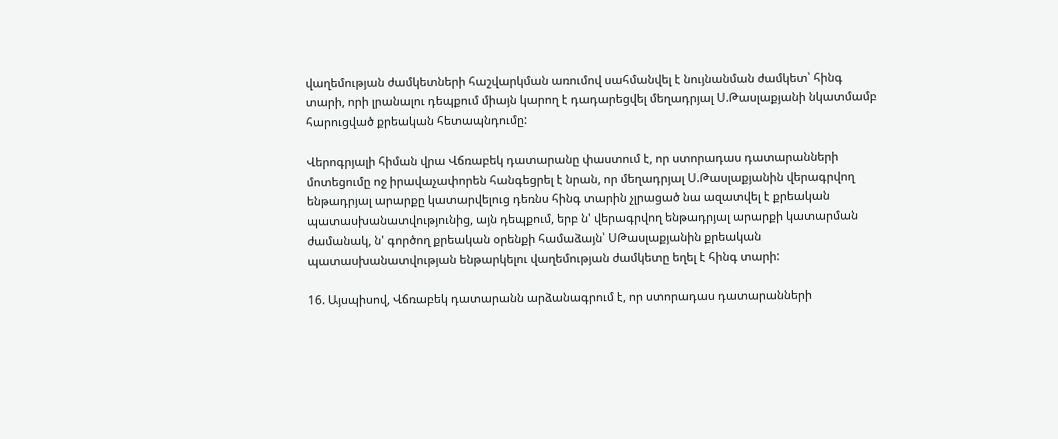վաղեմության ժամկետների հաշվարկման առումով սահմանվել է նույնանման ժամկետ՝ հինգ տարի, որի լրանալու դեպքում միայն կարող է դադարեցվել մեղադրյալ Ս.Թասլաքյանի նկատմամբ հարուցված քրեական հետապնդումը:

Վերոգրյալի հիման վրա Վճռաբեկ դատարանը փաստում է, որ ստորադաս դատարանների մոտեցումը ոջ իրավաչափորեն հանգեցրել է նրան, որ մեղադրյալ Ս.Թասլաքյանին վերագրվող ենթադրյալ արարքը կատարվելուց դեռնս հինգ տարին չլրացած նա ազատվել է քրեական պատասխանատվությունից, այն դեպքում, երբ ն' վերագրվող ենթադրյալ արարքի կատարման ժամանակ, ն' գործող քրեական օրենքի համաձայն՝ ՍԹասլաքյանին քրեական պատասխանատվության ենթարկելու վաղեմության ժամկետը եղել է հինգ տարի:

16. Այսպիսով, Վճռաբեկ դատարանն արձանագրում է, որ ստորադաս դատարանների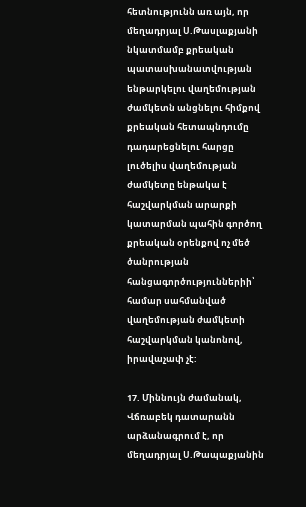հետնությունն առ այն, որ մեղադրյալ Ս.Թասլաքյանի նկատմամբ քրեական պատասխանատվության ենթարկելու վաղեմության ժամկետն անցնելու հիմքով քրեական հետապնդումը դադարեցնելու հարցը լուծելիս վաղեմության ժամկետը ենթակա է հաշվարկման արարքի կատարման պահին գործող քրեական օրենքով ոչ մեծ ծանրության հանցագործություններիի՝ համար սահմանված վաղեմության ժամկետի հաշվարկման կանոնով, իրավաչափ չէ:

17. Միննույն ժամանակ, Վճռաբեկ դատարանն արձանագրում է, որ մեղադրյալ Ս.Թապաքյանին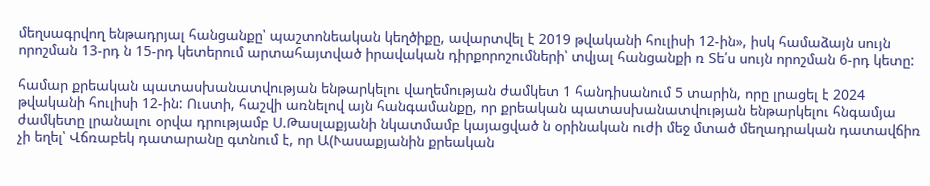մեղսագրվող ենթադրյալ հանցանքը՝ պաշտոնեական կեղծիքը, ավարտվել է 2019 թվականի հուլիսի 12-ին», իսկ համաձայն սույն որոշման 13-րդ ն 15-րդ կետերում արտահայտված իրավական դիրքորոշումների՝ տվյալ հանցանքի ռ Տե՛ս սույն որոշման 6-րդ կետը:

համար քրեական պատասխանատվության ենթարկելու վաղեմության ժամկետ 1 հանդիսանում 5 տարին, որը լրացել է 2024 թվականի հուլիսի 12-ին: Ուստի, հաշվի առնելով այն հանգամանքը, որ քրեական պատասխանատվության ենթարկելու հնգամյա ժամկետը լրանալու օրվա դրությամբ Ս.Թասլաքյանի նկատմամբ կայացված ն օրինական ուժի մեջ մտած մեղադրական դատավճիռ չի եղել՝ Վճռաբեկ դատարանը գտնում է, որ Ա(Ւասաքյանին քրեական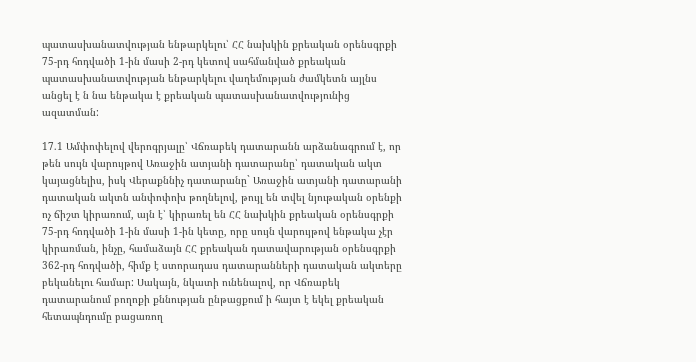պատասխանատվության ենթարկելու՝ ՀՀ նախկին քրեական օրենսգրքի 75-րդ հոդվածի 1-ին մասի 2-րդ կետով սահմանված քրեական պատասխանատվության ենթարկելու վաղեմության ժամկետն այլնս անցել է ն նա ենթակա է քրեական պատասխանատվությունից ազատման:

17.1 Ամփոփելով վերոգրյալը՝ Վճռաբեկ դատարանն արձանագրում է, որ թեն սույն վարույթով Առաջին ատյանի դատարանը՝ դատական ակտ կայացնելիս, իսկ Վերաքննիչ դատարանը` Առաջին ատյանի դատարանի դատական ակտն անփոփոխ թողնելով, թույլ են տվել նյութական օրենքի ոչ ճիշտ կիրառում, այն է՝ կիրառել են ՀՀ նախկին քրեական օրենսգրքի 75-րդ հոդվածի 1-ին մասի 1-ին կետը, որը սույն վարույթով ենթակա չէր կիրառման, ինչը, համաձայն ՀՀ քրեական դատավարության օրենսգրքի 362-րդ հոդվածի, հիմք է ստորադաս դատարանների դատական ակտերը բեկանելու համար: Սակայն, նկատի ունենալով, որ Վճռաբեկ դատարանում բողոքի քննության ընթացքում ի հայտ է եկել քրեական հետապնդումը բացառող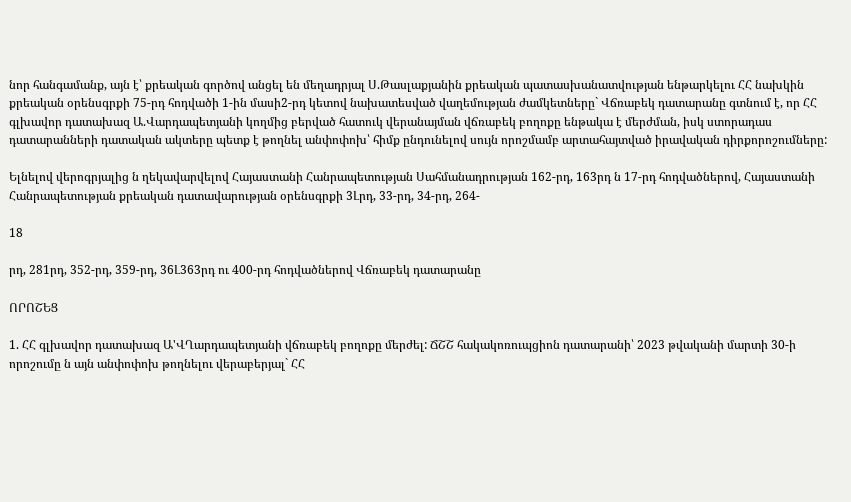նոր հանգամանք, այն է՝ քրեական գործով անցել են մեղադրյալ Ս.Թասլաքյանին քրեական պատասխանատվության ենթարկելու ՀՀ նախկին քրեական օրենսգրքի 75-րդ հոդվածի 1-ին մասի2-րդ կետով նախատեսված վաղեմության ժամկետները` Վճռաբեկ դատարանը գտնում է, որ ՀՀ գլխավոր դատախազ Ա.Վարդապետյանի կողմից բերված հատուկ վերանայման վճռաբեկ բողոքը ենթակա է մերժման, իսկ ստորադաս դատարանների դատական ակտերը պետք է թողնել անփոփոխ՝ հիմք ընդունելով սույն որոշմամբ արտահայտված իրավական դիրքորոշումները:

Ելնելով վերոգրյալից ն ղեկավարվելով Հայաստանի Հանրապետության Սահմանադրության 162-րդ, 163րդ ն 17-րդ հոդվածներով, Հայաստանի Հանրապետության քրեական դատավարության օրենսգրքի 3Լրդ, 33-րդ, 34-րդ, 264-

18

րդ, 281րդ, 352-րդ, 359-րդ, 36Լ363րդ ու 400-րդ հոդվածներով Վճռաբեկ դատարանը

ՈՐՈՇԵՑ

1. ՀՀ գլխավոր դատախազ Ա'ՎՂարդապետյանի վճռաբեկ բողոքը մերժել: ՃՇՇ հակակոռուպցիոն դատարանի՝ 2023 թվականի մարտի 30-ի որոշումը ն այն անփոփոխ թողնելու վերաբերյալ` ՀՀ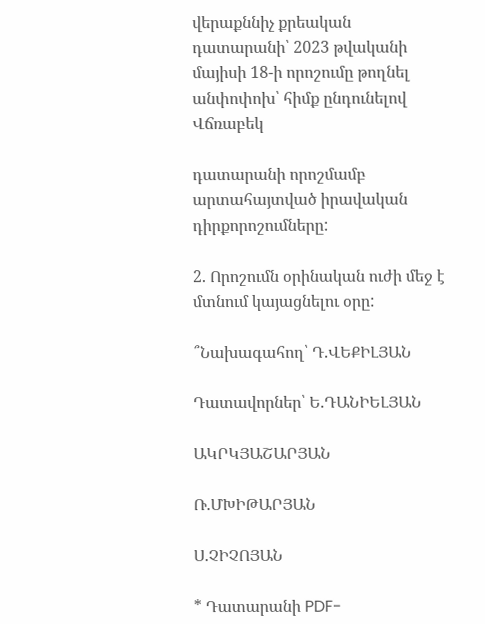վերաքննիչ քրեական դատարանի՝ 2023 թվականի մայիսի 18-ի որոշումը թողնել անփոփոխ՝ հիմք ընդունելով Վճռաբեկ

դատարանի որոշմամբ արտահայտված իրավական դիրքորոշումները:

2. Որոշումն օրինական ուժի մեջ է մտնում կայացնելու օրը:

՞Նախագահող՝ Դ.ՎԵՔԻԼՅԱՆ

Դատավորներ՝ Ե.ԴԱՆԻԵԼՅԱՆ

ԱԿՐԿՅԱՇԱՐՅԱՆ

Ռ.ՄԽԻԹԱՐՅԱՆ

Ս.ՉԻՉՈՅԱՆ

* Դատարանի PDF-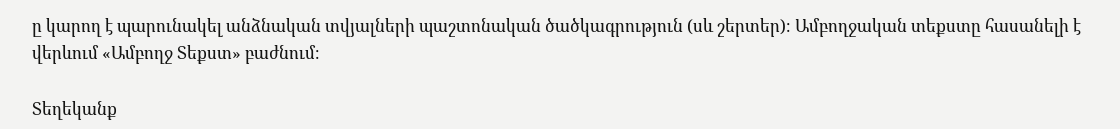ը կարող է պարունակել անձնական տվյալների պաշտոնական ծածկագրություն (սև շերտեր)։ Ամբողջական տեքստը հասանելի է վերևում «Ամբողջ Տեքստ» բաժնում։

Տեղեկանք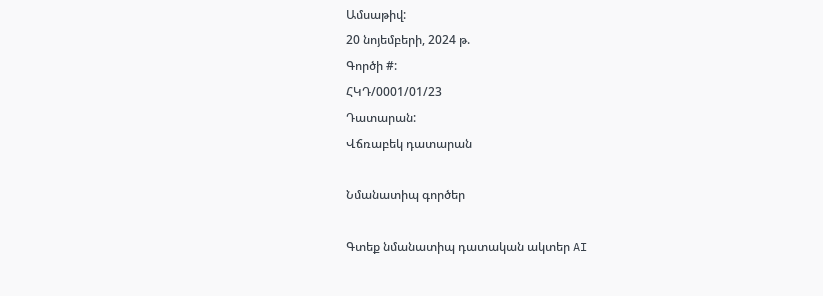Ամսաթիվ:
20 նոյեմբերի, 2024 թ.
Գործի #:
ՀԿԴ/0001/01/23
Դատարան:
Վճռաբեկ դատարան

Նմանատիպ գործեր

Գտեք նմանատիպ դատական ակտեր AI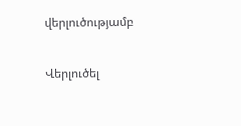վերլուծությամբ

Վերլուծել